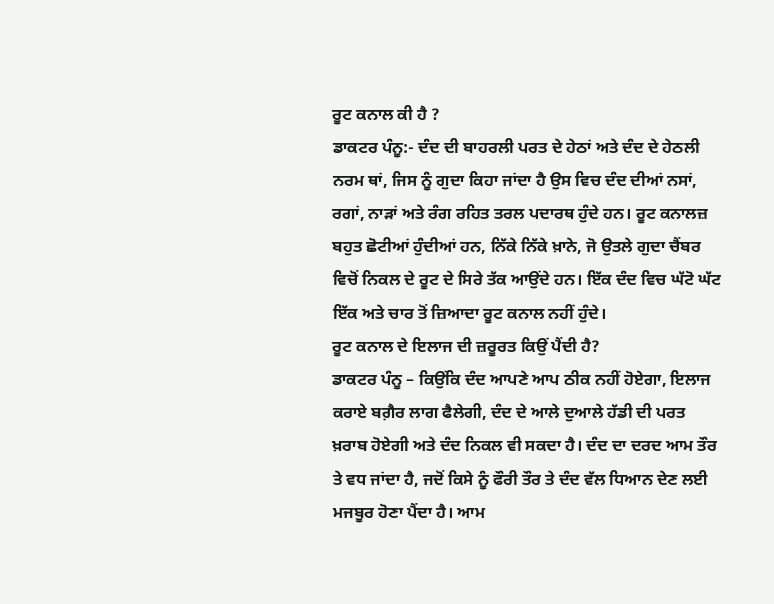ਰੂਟ ਕਨਾਲ ਕੀ ਹੈ ?
ਡਾਕਟਰ ਪੰਨੂ:- ਦੰਦ ਦੀ ਬਾਹਰਲੀ ਪਰਤ ਦੇ ਹੇਠਾਂ ਅਤੇ ਦੰਦ ਦੇ ਹੇਠਲੀ ਨਰਮ ਥਾਂ, ਜਿਸ ਨੂੰ ਗੁਦਾ ਕਿਹਾ ਜਾਂਦਾ ਹੈ ਉਸ ਵਿਚ ਦੰਦ ਦੀਆਂ ਨਸਾਂ, ਰਗਾਂ, ਨਾੜਾਂ ਅਤੇ ਰੰਗ ਰਹਿਤ ਤਰਲ ਪਦਾਰਥ ਹੁੰਦੇ ਹਨ। ਰੂਟ ਕਨਾਲਜ਼ ਬਹੁਤ ਛੋਟੀਆਂ ਹੁੰਦੀਆਂ ਹਨ, ਨਿੱਕੇ ਨਿੱਕੇ ਖ਼ਾਨੇ, ਜੋ ਉਤਲੇ ਗੁਦਾ ਚੈਂਬਰ ਵਿਚੋਂ ਨਿਕਲ ਦੇ ਰੂਟ ਦੇ ਸਿਰੇ ਤੱਕ ਆਉਂਦੇ ਹਨ। ਇੱਕ ਦੰਦ ਵਿਚ ਘੱਟੋ ਘੱਟ ਇੱਕ ਅਤੇ ਚਾਰ ਤੋਂ ਜ਼ਿਆਦਾ ਰੂਟ ਕਨਾਲ ਨਹੀਂ ਹੁੰਦੇ।
ਰੂਟ ਕਨਾਲ ਦੇ ਇਲਾਜ ਦੀ ਜ਼ਰੂਰਤ ਕਿਉਂ ਪੈਂਦੀ ਹੈ?
ਡਾਕਟਰ ਪੰਨੂ – ਕਿਉਂਕਿ ਦੰਦ ਆਪਣੇ ਆਪ ਠੀਕ ਨਹੀਂ ਹੋਏਗਾ, ਇਲਾਜ ਕਰਾਏ ਬਗ਼ੈਰ ਲਾਗ ਫੈਲੇਗੀ, ਦੰਦ ਦੇ ਆਲੇ ਦੁਆਲੇ ਹੱਡੀ ਦੀ ਪਰਤ ਖ਼ਰਾਬ ਹੋਏਗੀ ਅਤੇ ਦੰਦ ਨਿਕਲ ਵੀ ਸਕਦਾ ਹੈ। ਦੰਦ ਦਾ ਦਰਦ ਆਮ ਤੌਰ ਤੇ ਵਧ ਜਾਂਦਾ ਹੈ, ਜਦੋਂ ਕਿਸੇ ਨੂੰ ਫੌਰੀ ਤੌਰ ਤੇ ਦੰਦ ਵੱਲ ਧਿਆਨ ਦੇਣ ਲਈ ਮਜਬੂਰ ਹੋਣਾ ਪੈਂਦਾ ਹੈ। ਆਮ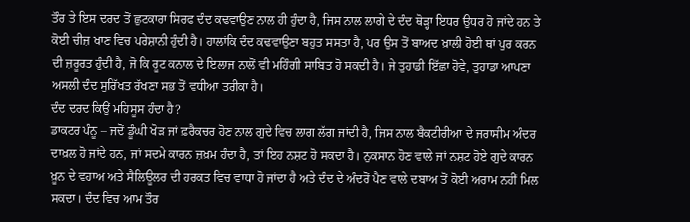ਤੌਰ ਤੇ ਇਸ ਦਰਦ ਤੋਂ ਛੁਟਕਾਰਾ ਸਿਰਫ ਦੰਦ ਕਢਵਾਉਣ ਨਾਲ ਹੀ ਹੁੰਦਾ ਹੈ, ਜਿਸ ਨਾਲ ਲਾਗੇ ਦੇ ਦੰਦ ਥੋੜ੍ਹਾ ਇਧਰ ਉਧਰ ਹੋ ਜਾਂਦੇ ਹਨ ਤੇ ਕੋਈ ਚੀਜ਼ ਖਾਣ ਵਿਚ ਪਰੇਸ਼ਾਨੀ ਹੁੰਦੀ ਹੈ। ਹਾਲਾਂਕਿ ਦੰਦ ਕਢਵਾਉਣਾ ਬਹੁਤ ਸਸਤਾ ਹੈ, ਪਰ ਉਸ ਤੋਂ ਬਾਅਦ ਖ਼ਾਲੀ ਹੋਈ ਥਾਂ ਪੁਰ ਕਰਨ ਦੀ ਜ਼ਰੂਰਤ ਹੁੰਦੀ ਹੈ, ਜੋ ਕਿ ਰੂਟ ਕਨਾਲ ਦੇ ਇਲਾਜ ਨਾਲੋਂ ਵੀ ਮਹਿੰਗੀ ਸਾਬਿਤ ਹੋ ਸਕਦੀ ਹੈ। ਜੇ ਤੁਹਾਡੀ ਇੱਛਾ ਹੋਵੇ, ਤੁਹਾਡਾ ਆਪਣਾ ਅਸਲੀ ਦੰਦ ਸੁਰਿੱਖਤ ਰੱਖਣਾ ਸਭ ਤੋਂ ਵਧੀਆ ਤਰੀਕਾ ਹੈ।
ਦੰਦ ਦਰਦ ਕਿਉਂ ਮਹਿਸੂਸ ਹੰਦਾ ਹੈ?
ਡਾਕਟਰ ਪੰਨੂ – ਜਦੋਂ ਡੂੰਘੀ ਖੋੜ ਜਾਂ ਫ਼ਰੈਕਚਰ ਹੋਣ ਨਾਲ ਗੁਦੇ ਵਿਚ ਲਾਗ ਲੱਗ ਜਾਂਦੀ ਹੈ, ਜਿਸ ਨਾਲ ਬੈਕਟੀਰੀਆ ਦੇ ਜਰਾਸੀਮ ਅੰਦਰ ਦਾਖ਼ਲ ਹੋ ਜਾਂਦੇ ਹਨ, ਜਾਂ ਸਦਮੇ ਕਾਰਨ ਜ਼ਖ਼ਮ ਹੰਦਾ ਹੈ, ਤਾਂ ਇਹ ਨਸ਼ਟ ਹੋ ਸਕਦਾ ਹੈ। ਨੁਕਸਾਨ ਹੋਣ ਵਾਲੇ ਜਾਂ ਨਸ਼ਟ ਹੋਏ ਗੁਦੇ ਕਾਰਨ ਖ਼ੂਨ ਦੇ ਵਹਾਅ ਅਤੇ ਸੈਲਿਊਲਰ ਦੀ ਹਰਕਤ ਵਿਚ ਵਾਧਾ ਹੋ ਜਾਂਦਾ ਹੈ ਅਤੇ ਦੰਦ ਦੇ ਅੰਦਰੋਂ ਪੈਣ ਵਾਲੇ ਦਬਾਅ ਤੋਂ ਕੋਈ ਅਰਾਮ ਨਹੀਂ ਮਿਲ ਸਕਦਾ। ਦੰਦ ਵਿਚ ਆਮ ਤੌਰ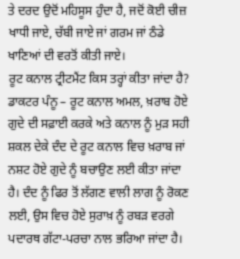ਤੇ ਦਰਦ ਉਦੋਂ ਮਹਿਸੂਸ ਹੁੰਦਾ ਹੈ, ਜਦੋਂ ਕੋਈ ਚੀਜ਼ ਖਾਧੀ ਜਾਏ, ਚੱਬੀ ਜਾਏ ਜਾਂ ਗਰਮ ਜਾਂ ਠੰਡੇ ਖਾਣਿਆਂ ਦੀ ਵਰਤੋਂ ਕੀਤੀ ਜਾਏ।
ਰੂਟ ਕਨਾਲ ਟ੍ਰੀਟਮੈਂਟ ਕਿਸ ਤਰ੍ਹਾਂ ਕੀਤਾ ਜਾਂਦਾ ਹੈ?
ਡਾਕਟਰ ਪੰਨੂ – ਰੂਟ ਕਨਾਲ ਅਮਲ, ਖ਼ਰਾਬ ਹੋਏ ਗੁਦੇ ਦੀ ਸਫ਼ਾਈ ਕਰਕੇ ਅਤੇ ਕਨਾਲ ਨੂੰ ਮੁੜ ਸਹੀ ਸ਼ਕਲ ਦੇਕੇ ਦੰਦ ਦੇ ਰੂਟ ਕਨਾਲ ਵਿਚ ਖ਼ਰਾਬ ਜਾਂ ਨਸ਼ਟ ਹੋਏ ਗੁਦੇ ਨੂੰ ਬਚਾਉਣ ਲਈ ਕੀਤਾ ਜਾਂਦਾ ਹੈ। ਦੰਦ ਨੂੰ ਫਿਰ ਤੋਂ ਲੱਗਣ ਵਾਲੀ ਲਾਗ ਨੂੰ ਰੋਕਣ ਲਈ, ਉਸ ਵਿਚ ਹੋਏ ਸੁਰਾਖ਼ ਨੂੰ ਰਬੜ ਵਰਗੇ ਪਦਾਰਥ ਗੱਟਾ-ਪਰਚਾ ਨਾਲ ਭਰਿਆ ਜਾਂਦਾ ਹੈ।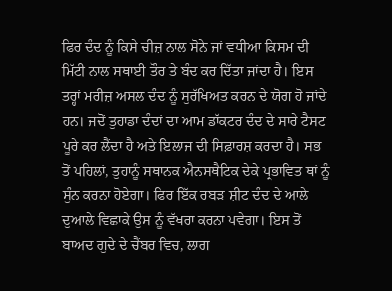ਫਿਰ ਦੰਦ ਨੂੰ ਕਿਸੇ ਚੀਜ਼ ਨਾਲ ਸੋਨੇ ਜਾਂ ਵਧੀਆ ਕਿਸਮ ਦੀ ਮਿੱਟੀ ਨਾਲ ਸਥਾਈ ਤੌਰ ਤੇ ਬੰਦ ਕਰ ਦਿੱਤਾ ਜਾਂਦਾ ਹੈ। ਇਸ ਤਰ੍ਹਾਂ ਮਰੀਜ਼ ਅਸਲ ਦੰਦ ਨੂੰ ਸੁਰੱਖਿਅਤ ਕਰਨ ਦੇ ਯੋਗ ਹੋ ਜਾਂਦੇ ਹਨ। ਜਦੋਂ ਤੁਹਾਡਾ ਦੰਦਾਂ ਦਾ ਆਮ ਡਾੱਕਟਰ ਦੰਦ ਦੇ ਸਾਰੇ ਟੈਸਟ ਪੂਰੇ ਕਰ ਲੈਂਦਾ ਹੈ ਅਤੇ ਇਲਾਜ ਦੀ ਸਿਫ਼ਾਰਸ਼ ਕਰਦਾ ਹੈ। ਸਭ ਤੋਂ ਪਹਿਲਾਂ, ਤੁਹਾਨੂੰ ਸਥਾਨਕ ਐਨਸਥੈਟਿਕ ਦੇਕੇ ਪ੍ਰਭਾਵਿਤ ਥਾਂ ਨੂੰ ਸੁੰਨ ਕਰਨਾ ਹੋਏਗਾ। ਫਿਰ ਇੱਕ ਰਬੜ ਸ਼ੀਟ ਦੰਦ ਦੇ ਆਲੇ ਦੁਆਲੇ ਵਿਛਾਕੇ ਉਸ ਨੂੰ ਵੱਖਰਾ ਕਰਨਾ ਪਵੇਗਾ। ਇਸ ਤੋਂ ਬਾਅਦ ਗੁਦੇ ਦੇ ਚੈਂਬਰ ਵਿਚ, ਲਾਗ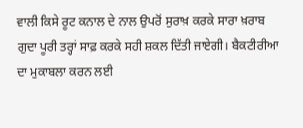ਵਾਲੀ ਕਿਸੇ ਰੂਟ ਕਨਾਲ ਦੇ ਨਾਲ ਉਪਰੋਂ ਸੁਰਾਖ਼ ਕਰਕੇ ਸਾਰਾ ਖ਼ਰਾਬ ਗੁਦਾ ਪੂਰੀ ਤਰ੍ਹਾਂ ਸਾਫ਼ ਕਰਕੇ ਸਹੀ ਸ਼ਕਲ ਦਿੱਤੀ ਜਾਏਗੀ। ਬੈਕਟੀਰੀਆ ਦਾ ਮੁਕਾਬਲਾ ਕਰਨ ਲਈ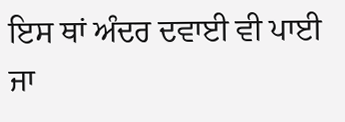ਇਸ ਥਾਂ ਅੰਦਰ ਦਵਾਈ ਵੀ ਪਾਈ ਜਾ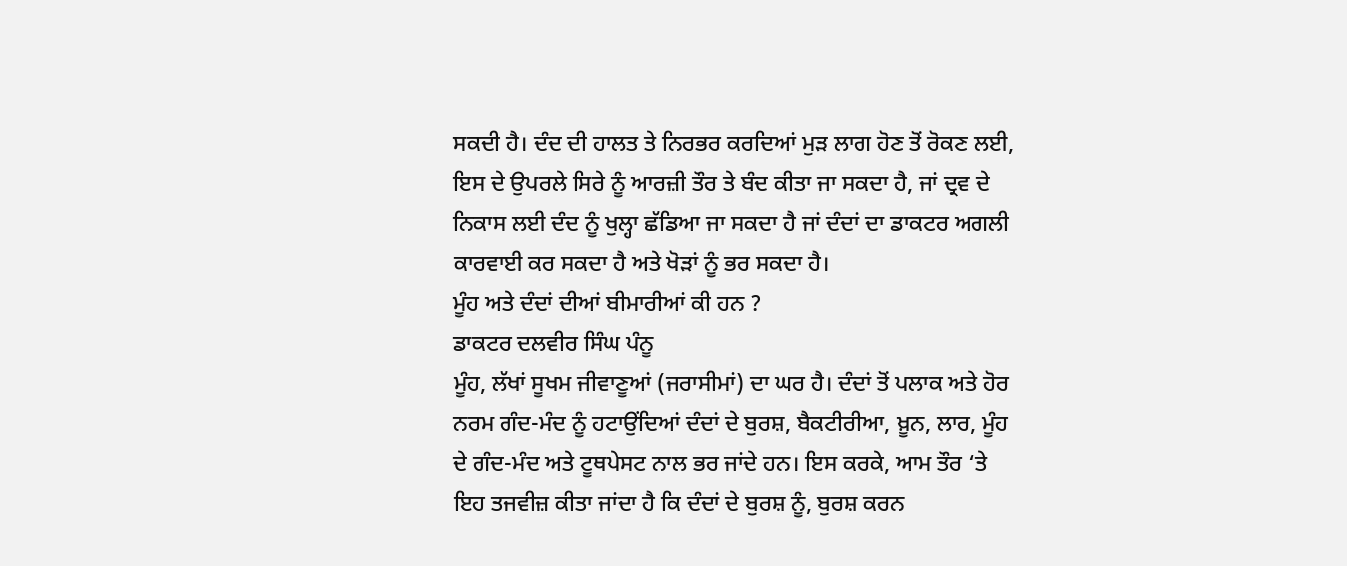ਸਕਦੀ ਹੈ। ਦੰਦ ਦੀ ਹਾਲਤ ਤੇ ਨਿਰਭਰ ਕਰਦਿਆਂ ਮੁੜ ਲਾਗ ਹੋਣ ਤੋਂ ਰੋਕਣ ਲਈ, ਇਸ ਦੇ ਉਪਰਲੇ ਸਿਰੇ ਨੂੰ ਆਰਜ਼ੀ ਤੌਰ ਤੇ ਬੰਦ ਕੀਤਾ ਜਾ ਸਕਦਾ ਹੈ, ਜਾਂ ਦ੍ਰਵ ਦੇ ਨਿਕਾਸ ਲਈ ਦੰਦ ਨੂੰ ਖੁਲ੍ਹਾ ਛੱਡਿਆ ਜਾ ਸਕਦਾ ਹੈ ਜਾਂ ਦੰਦਾਂ ਦਾ ਡਾਕਟਰ ਅਗਲੀ ਕਾਰਵਾਈ ਕਰ ਸਕਦਾ ਹੈ ਅਤੇ ਖੋੜਾਂ ਨੂੰ ਭਰ ਸਕਦਾ ਹੈ।
ਮੂੰਹ ਅਤੇ ਦੰਦਾਂ ਦੀਆਂ ਬੀਮਾਰੀਆਂ ਕੀ ਹਨ ?
ਡਾਕਟਰ ਦਲਵੀਰ ਸਿੰਘ ਪੰਨੂ
ਮੂੰਹ, ਲੱਖਾਂ ਸੂਖਮ ਜੀਵਾਣੂਆਂ (ਜਰਾਸੀਮਾਂ) ਦਾ ਘਰ ਹੈ। ਦੰਦਾਂ ਤੋਂ ਪਲਾਕ ਅਤੇ ਹੋਰ ਨਰਮ ਗੰਦ-ਮੰਦ ਨੂੰ ਹਟਾਉਂਦਿਆਂ ਦੰਦਾਂ ਦੇ ਬੁਰਸ਼, ਬੈਕਟੀਰੀਆ, ਖ਼ੂਨ, ਲਾਰ, ਮੂੰਹ ਦੇ ਗੰਦ-ਮੰਦ ਅਤੇ ਟੂਥਪੇਸਟ ਨਾਲ ਭਰ ਜਾਂਦੇ ਹਨ। ਇਸ ਕਰਕੇ, ਆਮ ਤੌਰ ‘ਤੇ ਇਹ ਤਜਵੀਜ਼ ਕੀਤਾ ਜਾਂਦਾ ਹੈ ਕਿ ਦੰਦਾਂ ਦੇ ਬੁਰਸ਼ ਨੂੰ, ਬੁਰਸ਼ ਕਰਨ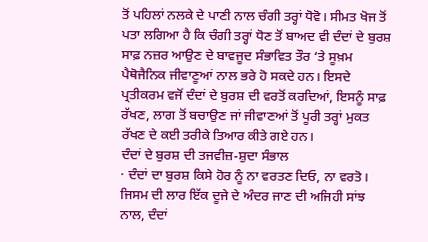ਤੋਂ ਪਹਿਲਾਂ ਨਲਕੇ ਦੇ ਪਾਣੀ ਨਾਲ ਚੰਗੀ ਤਰ੍ਹਾਂ ਧੋਵੋ। ਸੀਮਤ ਖੋਜ ਤੋਂ ਪਤਾ ਲਗਿਆ ਹੈ ਕਿ ਚੰਗੀ ਤਰ੍ਹਾਂ ਧੋਣ ਤੋਂ ਬਾਅਦ ਵੀ ਦੰਦਾਂ ਦੇ ਬੁਰਸ਼ ਸਾਫ਼ ਨਜ਼ਰ ਆਉਣ ਦੇ ਬਾਵਜੂਦ ਸੰਭਾਵਿਤ ਤੌਰ ‘ਤੇ ਸੂਖ਼ਮ ਪੈਥੋਜੈਨਿਕ ਜੀਵਾਣੂਆਂ ਨਾਲ ਭਰੇ ਹੋ ਸਕਦੇ ਹਨ। ਇਸਦੇ ਪ੍ਰਤੀਕਰਮ ਵਜੋਂ ਦੰਦਾਂ ਦੇ ਬੁਰਸ਼ ਦੀ ਵਰਤੋਂ ਕਰਦਿਆਂ, ਇਸਨੂੰ ਸਾਫ਼ ਰੱਖਣ, ਲਾਗ ਤੋਂ ਬਚਾਉਣ ਜਾਂ ਜੀਵਾਣਆਂ ਤੋਂ ਪੂਰੀ ਤਰ੍ਹਾਂ ਮੁਕਤ ਰੱਖਣ ਦੇ ਕਈ ਤਰੀਕੇ ਤਿਆਰ ਕੀਤੇ ਗਏ ਹਨ।
ਦੰਦਾਂ ਦੇ ਬੁਰਸ਼ ਦੀ ਤਜਵੀਜ਼-ਸ਼ੁਦਾ ਸੰਭਾਲ
· ਦੰਦਾਂ ਦਾ ਬੁਰਸ਼ ਕਿਸੇ ਹੋਰ ਨੂੰ ਨਾ ਵਰਤਣ ਦਿਓ, ਨਾ ਵਰਤੋ। ਜਿਸਮ ਦੀ ਲਾਰ ਇੱਕ ਦੂਜੇ ਦੇ ਅੰਦਰ ਜਾਣ ਦੀ ਅਜਿਹੀ ਸਾਂਝ ਨਾਲ, ਦੰਦਾਂ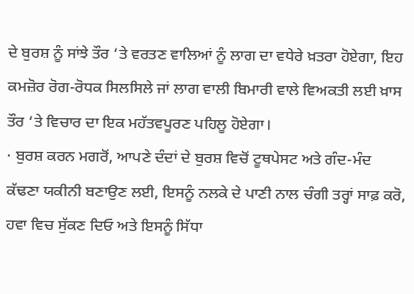ਦੇ ਬੁਰਸ਼ ਨੂੰ ਸਾਂਝੇ ਤੌਰ ‘ਤੇ ਵਰਤਣ ਵਾਲਿਆਂ ਨੂੰ ਲਾਗ ਦਾ ਵਧੇਰੇ ਖ਼ਤਰਾ ਹੋਏਗਾ, ਇਹ ਕਮਜ਼ੋਰ ਰੋਗ-ਰੋਧਕ ਸਿਲਸਿਲੇ ਜਾਂ ਲਾਗ ਵਾਲੀ ਬਿਮਾਰੀ ਵਾਲੇ ਵਿਅਕਤੀ ਲਈ ਖ਼ਾਸ ਤੌਰ ‘ਤੇ ਵਿਚਾਰ ਦਾ ਇਕ ਮਹੱਤਵਪੂਰਣ ਪਹਿਲੂ ਹੋਏਗਾ।
· ਬੁਰਸ਼ ਕਰਨ ਮਗਰੋਂ, ਆਪਣੇ ਦੰਦਾਂ ਦੇ ਬੁਰਸ਼ ਵਿਚੋਂ ਟੂਥਪੇਸਟ ਅਤੇ ਗੰਦ-ਮੰਦ ਕੱਢਣਾ ਯਕੀਨੀ ਬਣਾਉਣ ਲਈ, ਇਸਨੂੰ ਨਲਕੇ ਦੇ ਪਾਣੀ ਨਾਲ ਚੰਗੀ ਤਰ੍ਹਾਂ ਸਾਫ਼ ਕਰੋ, ਹਵਾ ਵਿਚ ਸੁੱਕਣ ਦਿਓ ਅਤੇ ਇਸਨੂੰ ਸਿੱਧਾ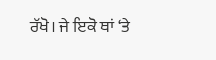ਰੱਖੋ। ਜੇ ਇਕੋ ਥਾਂ ‘ਤੇ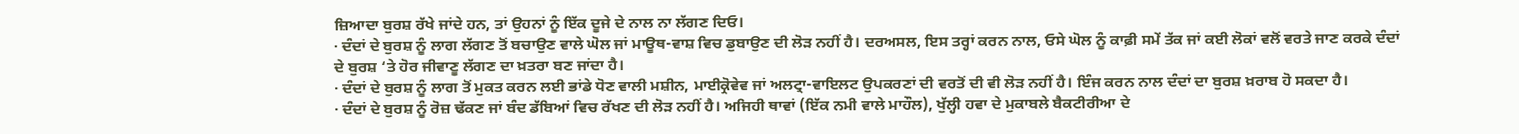ਜ਼ਿਆਦਾ ਬੁਰਸ਼ ਰੱਖੇ ਜਾਂਦੇ ਹਨ, ਤਾਂ ਉਹਨਾਂ ਨੂੰ ਇੱਕ ਦੂਜੇ ਦੇ ਨਾਲ ਨਾ ਲੱਗਣ ਦਿਓ।
· ਦੰਦਾਂ ਦੇ ਬੁਰਸ਼ ਨੂੰ ਲਾਗ ਲੱਗਣ ਤੋਂ ਬਚਾਉਣ ਵਾਲੇ ਘੋਲ ਜਾਂ ਮਾਊਥ-ਵਾਸ਼ ਵਿਚ ਡੁਬਾਉਣ ਦੀ ਲੋੜ ਨਹੀਂ ਹੈ। ਦਰਅਸਲ, ਇਸ ਤਰ੍ਹਾਂ ਕਰਨ ਨਾਲ, ਓਸੇ ਘੋਲ ਨੂੰ ਕਾਫ਼ੀ ਸਮੇਂ ਤੱਕ ਜਾਂ ਕਈ ਲੋਕਾਂ ਵਲੋਂ ਵਰਤੇ ਜਾਣ ਕਰਕੇ ਦੰਦਾਂ ਦੇ ਬੁਰਸ਼ ‘ਤੇ ਹੋਰ ਜੀਵਾਣੂ ਲੱਗਣ ਦਾ ਖ਼ਤਰਾ ਬਣ ਜਾਂਦਾ ਹੈ।
· ਦੰਦਾਂ ਦੇ ਬੁਰਸ਼ ਨੂੰ ਲਾਗ ਤੋਂ ਮੁਕਤ ਕਰਨ ਲਈ ਭਾਂਡੇ ਧੋਣ ਵਾਲੀ ਮਸ਼ੀਨ, ਮਾਈਕ੍ਰੋਵੇਵ ਜਾਂ ਅਲਟ੍ਰਾ-ਵਾਇਲਟ ਉਪਕਰਣਾਂ ਦੀ ਵਰਤੋਂ ਦੀ ਵੀ ਲੋੜ ਨਹੀਂ ਹੈ। ਇੰਜ ਕਰਨ ਨਾਲ ਦੰਦਾਂ ਦਾ ਬੁਰਸ਼ ਖ਼ਰਾਬ ਹੋ ਸਕਦਾ ਹੈ।
· ਦੰਦਾਂ ਦੇ ਬੁਰਸ਼ ਨੂੰ ਰੋਜ਼ ਢੱਕਣ ਜਾਂ ਬੰਦ ਡੱਬਿਆਂ ਵਿਚ ਰੱਖਣ ਦੀ ਲੋੜ ਨਹੀਂ ਹੈ। ਅਜਿਹੀ ਥਾਵਾਂ (ਇੱਕ ਨਮੀ ਵਾਲੇ ਮਾਹੌਲ), ਖੁੱਲ੍ਹੀ ਹਵਾ ਦੇ ਮੁਕਾਬਲੇ ਬੈਕਟੀਰੀਆ ਦੇ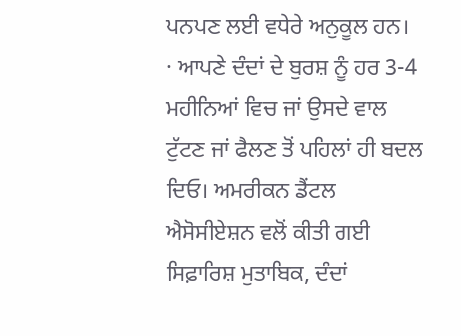ਪਨਪਣ ਲਈ ਵਧੇਰੇ ਅਨੁਕੂਲ ਹਨ।
· ਆਪਣੇ ਦੰਦਾਂ ਦੇ ਬੁਰਸ਼ ਨੂੰ ਹਰ 3-4 ਮਹੀਨਿਆਂ ਵਿਚ ਜਾਂ ਉਸਦੇ ਵਾਲ ਟੁੱਟਣ ਜਾਂ ਫੈਲਣ ਤੋਂ ਪਹਿਲਾਂ ਹੀ ਬਦਲ ਦਿਓ। ਅਮਰੀਕਨ ਡੈਂਟਲ ਐਸੋਸੀਏਸ਼ਨ ਵਲੋਂ ਕੀਤੀ ਗਈ ਸਿਫ਼ਾਰਿਸ਼ ਮੁਤਾਬਿਕ, ਦੰਦਾਂ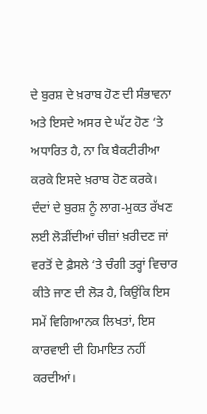ਦੇ ਬੁਰਸ਼ ਦੇ ਖ਼ਰਾਬ ਹੋਣ ਦੀ ਸੰਭਾਵਨਾ ਅਤੇ ਇਸਦੇ ਅਸਰ ਦੇ ਘੱਟ ਹੋਣ ‘ਤੇ ਅਧਾਰਿਤ ਹੈ, ਨਾ ਕਿ ਬੈਕਟੀਰੀਆ ਕਰਕੇ ਇਸਦੇ ਖ਼ਰਾਬ ਹੋਣ ਕਰਕੇ।
ਦੰਦਾਂ ਦੇ ਬੁਰਸ਼ ਨੂੰ ਲਾਗ-ਮੁਕਤ ਰੱਖਣ ਲਈ ਲੋੜੀਂਦੀਆਂ ਚੀਜ਼ਾਂ ਖ਼ਰੀਦਣ ਜਾਂ ਵਰਤੋਂ ਦੇ ਫ਼ੈਸਲੇ ‘ਤੇ ਚੰਗੀ ਤਰ੍ਹਾਂ ਵਿਚਾਰ ਕੀਤੇ ਜਾਣ ਦੀ ਲੋੜ ਹੈ, ਕਿਉਂਕਿ ਇਸ ਸਮੇਂ ਵਿਗਿਆਨਕ ਲਿਖਤਾਂ, ਇਸ ਕਾਰਵਾਈ ਦੀ ਹਿਮਾਇਤ ਨਹੀਂ ਕਰਦੀਆਂ।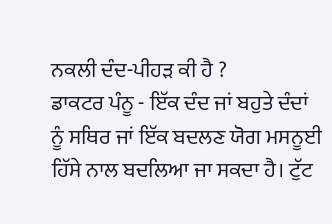ਨਕਲੀ ਦੰਦ-ਪੀਹੜ ਕੀ ਹੈ ?
ਡਾਕਟਰ ਪੰਨੂ - ਇੱਕ ਦੰਦ ਜਾਂ ਬਹੁਤੇ ਦੰਦਾਂ ਨੂੰ ਸਥਿਰ ਜਾਂ ਇੱਕ ਬਦਲਣ ਯੋਗ ਮਸਨੂਈ ਹਿੱਸੇ ਨਾਲ ਬਦਲਿਆ ਜਾ ਸਕਦਾ ਹੈ। ਟੁੱਟ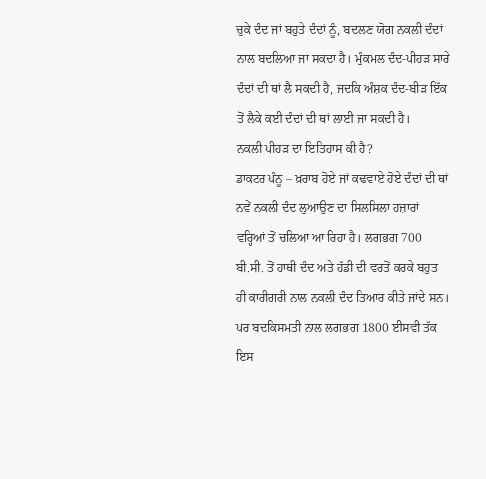ਚੁਕੇ ਦੰਦ ਜਾਂ ਬਹੁਤੇ ਦੰਦਾਂ ਨੂੰ, ਬਦਲਣ ਯੋਗ ਨਕਲੀ ਦੰਦਾਂ ਨਾਲ ਬਦਲਿਆ ਜਾ ਸਕਦਾ ਹੈ। ਮੁੰਕਮਲ ਦੰਦ-ਪੀਹੜ ਸਾਰੇ ਦੰਦਾਂ ਦੀ ਥਾਂ ਲੈ ਸਕਦੀ ਹੈ, ਜਦਕਿ ਅੰਸ਼ਕ ਦੰਦ-ਬੀੜ ਇੱਕ ਤੋਂ ਲੈਕੇ ਕਈ ਦੰਦਾਂ ਦੀ ਥਾਂ ਲਾਈ ਜਾ ਸਕਦੀ ਹੈ।
ਨਕਲੀ ਪੀਹੜ ਦਾ ਇਤਿਹਾਸ ਕੀ ਹੈ?
ਡਾਕਟਰ ਪੰਨੂ – ਖ਼ਰਾਬ ਹੋਏ ਜਾਂ ਕਢਵਾਏ ਹੋਏ ਦੰਦਾਂ ਦੀ ਥਾਂ ਨਵੇਂ ਨਕਲੀ ਦੰਦ ਲੁਆਉਣ ਦਾ ਸਿਲਸਿਲਾ ਹਜ਼ਾਰਾਂ ਵਰ੍ਹਿਆਂ ਤੋਂ ਚਲਿਆ ਆ ਰਿਹਾ ਹੈ। ਲਗਭਗ 700 ਬੀ.ਸੀ. ਤੋਂ ਹਾਥੀ ਦੰਦ ਅਤੇ ਹੱਡੀ ਦੀ ਵਰਤੋਂ ਕਰਕੇ ਬਹੁਤ ਹੀ ਕਾਰੀਗਰੀ ਨਾਲ ਨਕਲੀ ਦੰਦ ਤਿਆਰ ਕੀਤੇ ਜਾਂਦੇ ਸਨ। ਪਰ ਬਦਕਿਸਮਤੀ ਨਾਲ ਲਗਭਗ 1800 ਈਸਵੀ ਤੱਕ ਇਸ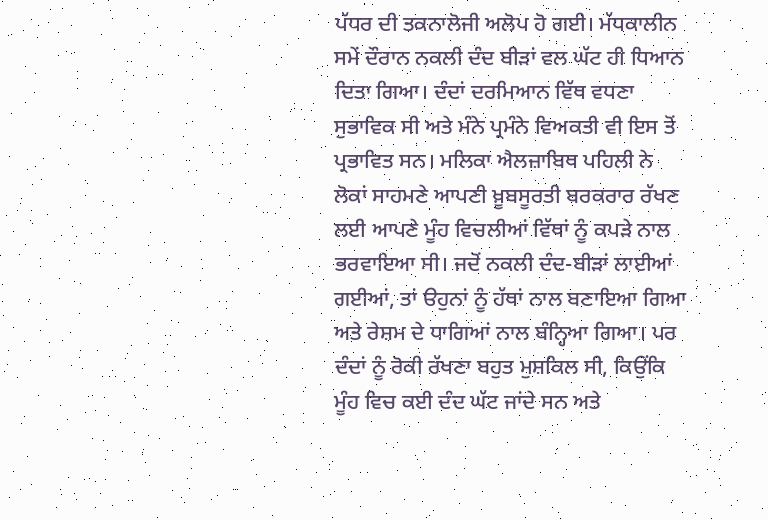ਪੱਧਰ ਦੀ ਤਕਨਾਲੋਜੀ ਅਲੋਪ ਹੋ ਗਈ। ਮੱਧਕਾਲੀਨ ਸਮੇਂ ਦੌਰਾਨ ਨਕਲੀ ਦੰਦ ਬੀੜਾਂ ਵਲ ਘੱਟ ਹੀ ਧਿਆਨ ਦਿਤਾ ਗਿਆ। ਦੰਦਾਂ ਦਰਮਿਆਨ ਵਿੱਥ ਵਧਣਾ ਸੁਭਾਵਿਕ ਸੀ ਅਤੇ ਮੰਨੇ ਪ੍ਰਮੰਨੇ ਵਿਅਕਤੀ ਵੀ ਇਸ ਤੋਂ ਪ੍ਰਭਾਵਿਤ ਸਨ। ਮਲਿਕਾ ਐਲਜ਼ਾਬਿਥ ਪਹਿਲੀ ਨੇ ਲੋਕਾਂ ਸਾਹਮਣੇ ਆਪਣੀ ਖ਼ੂਬਸੂਰਤੀ ਬਰਕਰਾਰ ਰੱਖਣ ਲਈ ਆਪਣੇ ਮੂੰਹ ਵਿਚਲੀਆਂ ਵਿੱਥਾਂ ਨੂੰ ਕਪੜੇ ਨਾਲ ਭਰਵਾਇਆ ਸੀ। ਜਦੋਂ ਨਕਲੀ ਦੰਦ-ਬੀੜਾਂ ਲਾਈਆਂ ਗਈਆਂ, ਤਾਂ ੳਹੁਨਾਂ ਨੂੰ ਹੱਥਾਂ ਨਾਲ ਬਣਾਇਆ ਗਿਆ ਅਤੇ ਰੇਸ਼ਮ ਦੇ ਧਾਗਿਆਂ ਨਾਲ ਬੰਨ੍ਹਿਆ ਗਿਆ। ਪਰ ਦੰਦਾਂ ਨੂੰ ਰੋਕੀ ਰੱਖਣਾ ਬਹੁਤ ਮੁਸ਼ਕਿਲ ਸੀ, ਕਿਉਂਕਿ ਮੂੰਹ ਵਿਚ ਕਈ ਦੰਦ ਘੱਟ ਜਾਂਦੇ ਸਨ ਅਤੇ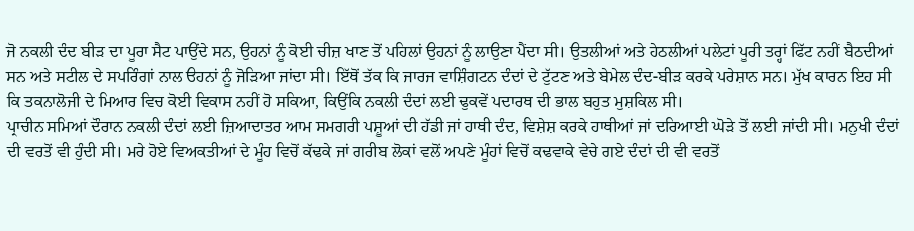ਜੋ ਨਕਲੀ ਦੰਦ ਬੀੜ ਦਾ ਪੂਰਾ ਸੈਟ ਪਾਉਂਦੇ ਸਨ, ਉਹਨਾਂ ਨੂੰ ਕੋਈ ਚੀਜ਼ ਖਾਣ ਤੋਂ ਪਹਿਲਾਂ ਉਹਨਾਂ ਨੂੰ ਲਾਉਣਾ ਪੈਂਦਾ ਸੀ। ਉਤਲੀਆਂ ਅਤੇ ਹੇਠਲੀਆਂ ਪਲੇਟਾਂ ਪੂਰੀ ਤਰ੍ਹਾਂ ਫਿੱਟ ਨਹੀਂ ਬੈਠਦੀਆਂ ਸਨ ਅਤੇ ਸਟੀਲ ਦੇ ਸਪਰਿੰਗਾਂ ਨਾਲ ੳਹਨਾਂ ਨੂੰ ਜੋੜਿਆ ਜਾਂਦਾ ਸੀ। ਇੱਥੋਂ ਤੱਕ ਕਿ ਜਾਰਜ ਵਾਸ਼ਿੰਗਟਨ ਦੰਦਾਂ ਦੇ ਟੁੱਟਣ ਅਤੇ ਬੇਮੇਲ ਦੰਦ-ਬੀੜ ਕਰਕੇ ਪਰੇਸ਼ਾਨ ਸਨ। ਮੁੱਖ ਕਾਰਨ ਇਹ ਸੀ ਕਿ ਤਕਨਾਲੋਜੀ ਦੇ ਮਿਆਰ ਵਿਚ ਕੋਈ ਵਿਕਾਸ ਨਹੀਂ ਹੋ ਸਕਿਆ, ਕਿਉਂਕਿ ਨਕਲੀ ਦੰਦਾਂ ਲਈ ਢੁਕਵੇਂ ਪਦਾਰਥ ਦੀ ਭਾਲ ਬਹੁਤ ਮੁਸ਼ਕਿਲ ਸੀ।
ਪ੍ਰਾਚੀਨ ਸਮਿਆਂ ਦੌਰਾਨ ਨਕਲੀ ਦੰਦਾਂ ਲਈ ਜ਼ਿਆਦਾਤਰ ਆਮ ਸਮਗਰੀ ਪਸ਼ੂਆਂ ਦੀ ਹੱਡੀ ਜਾਂ ਹਾਥੀ ਦੰਦ, ਵਿਸ਼ੇਸ਼ ਕਰਕੇ ਹਾਥੀਆਂ ਜਾਂ ਦਰਿਆਈ ਘੋੜੇ ਤੋਂ ਲਈ ਜਾਂਦੀ ਸੀ। ਮਨੁਖੀ ਦੰਦਾਂ ਦੀ ਵਰਤੋਂ ਵੀ ਹੁੰਦੀ ਸੀ। ਮਰੇ ਹੋਏ ਵਿਅਕਤੀਆਂ ਦੇ ਮੂੰਹ ਵਿਚੋਂ ਕੱਢਕੇ ਜਾਂ ਗਰੀਬ ਲੋਕਾਂ ਵਲੋਂ ਅਪਣੇ ਮੂੰਹਾਂ ਵਿਚੋਂ ਕਢਵਾਕੇ ਵੇਚੇ ਗਏ ਦੰਦਾਂ ਦੀ ਵੀ ਵਰਤੋਂ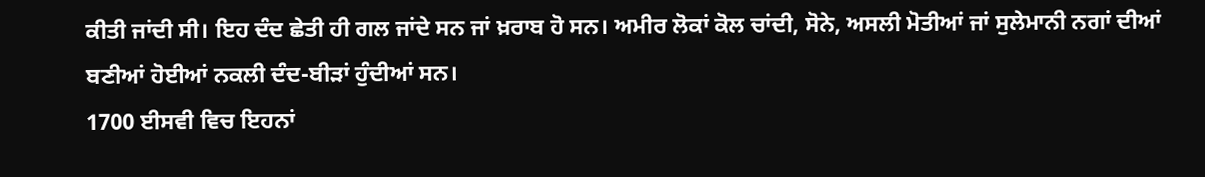ਕੀਤੀ ਜਾਂਦੀ ਸੀ। ਇਹ ਦੰਦ ਛੇਤੀ ਹੀ ਗਲ ਜਾਂਦੇ ਸਨ ਜਾਂ ਖ਼ਰਾਬ ਹੋ ਸਨ। ਅਮੀਰ ਲੋਕਾਂ ਕੋਲ ਚਾਂਦੀ, ਸੋਨੇ, ਅਸਲੀ ਮੋਤੀਆਂ ਜਾਂ ਸੁਲੇਮਾਨੀ ਨਗਾਂ ਦੀਆਂ ਬਣੀਆਂ ਹੋਈਆਂ ਨਕਲੀ ਦੰਦ-ਬੀੜਾਂ ਹੁੰਦੀਆਂ ਸਨ।
1700 ਈਸਵੀ ਵਿਚ ਇਹਨਾਂ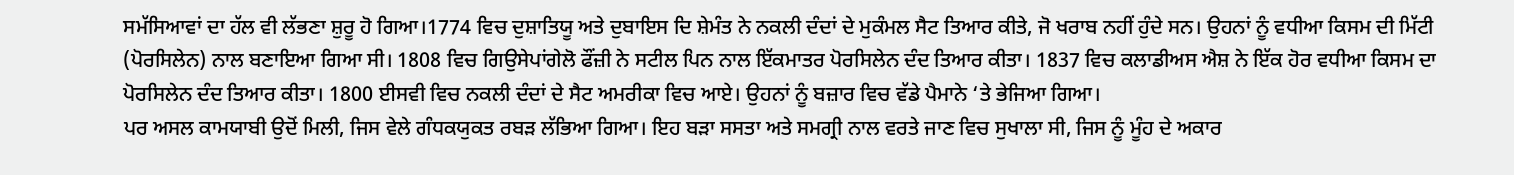ਸਮੱਸਿਆਵਾਂ ਦਾ ਹੱਲ ਵੀ ਲੱਭਣਾ ਸ਼ੁਰੂ ਹੋ ਗਿਆ।1774 ਵਿਚ ਦੁਸ਼ਾਤਿਯੂ ਅਤੇ ਦੁਬਾਇਸ ਦਿ ਸ਼ੇਮੰਤ ਨੇ ਨਕਲੀ ਦੰਦਾਂ ਦੇ ਮੁਕੰਮਲ ਸੈਟ ਤਿਆਰ ਕੀਤੇ, ਜੋ ਖਰਾਬ ਨਹੀਂ ਹੁੰਦੇ ਸਨ। ਉਹਨਾਂ ਨੂੰ ਵਧੀਆ ਕਿਸਮ ਦੀ ਮਿੱਟੀ (ਪੋਰਸਿਲੇਨ) ਨਾਲ ਬਣਾਇਆ ਗਿਆ ਸੀ। 1808 ਵਿਚ ਗਿਉਸੇਪਾਂਗੇਲੋ ਫੌਂਜ਼ੀ ਨੇ ਸਟੀਲ ਪਿਨ ਨਾਲ ਇੱਕਮਾਤਰ ਪੋਰਸਿਲੇਨ ਦੰਦ ਤਿਆਰ ਕੀਤਾ। 1837 ਵਿਚ ਕਲਾਡੀਅਸ ਐਸ਼ ਨੇ ਇੱਕ ਹੋਰ ਵਧੀਆ ਕਿਸਮ ਦਾ ਪੋਰਸਿਲੇਨ ਦੰਦ ਤਿਆਰ ਕੀਤਾ। 1800 ਈਸਵੀ ਵਿਚ ਨਕਲੀ ਦੰਦਾਂ ਦੇ ਸੈਟ ਅਮਰੀਕਾ ਵਿਚ ਆਏ। ਉਹਨਾਂ ਨੂੰ ਬਜ਼ਾਰ ਵਿਚ ਵੱਡੇ ਪੈਮਾਨੇ ‘ਤੇ ਭੇਜਿਆ ਗਿਆ।
ਪਰ ਅਸਲ ਕਾਮਯਾਬੀ ਉਦੋਂ ਮਿਲੀ, ਜਿਸ ਵੇਲੇ ਗੰਧਕਯੁਕਤ ਰਬੜ ਲੱਭਿਆ ਗਿਆ। ਇਹ ਬੜਾ ਸਸਤਾ ਅਤੇ ਸਮਗ੍ਰੀ ਨਾਲ ਵਰਤੇ ਜਾਣ ਵਿਚ ਸੁਖਾਲਾ ਸੀ, ਜਿਸ ਨੂੰ ਮੂੰਹ ਦੇ ਅਕਾਰ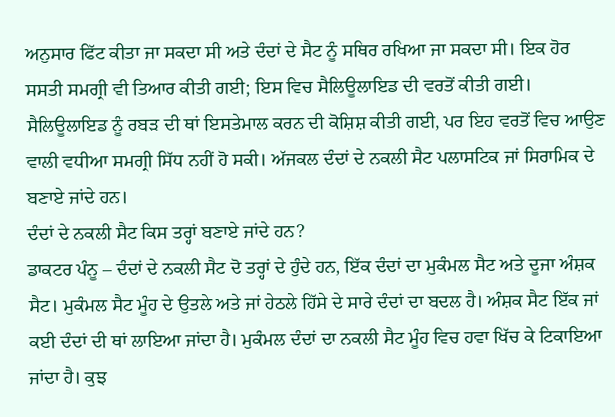ਅਨੁਸਾਰ ਫਿੱਟ ਕੀਤਾ ਜਾ ਸਕਦਾ ਸੀ ਅਤੇ ਦੰਦਾਂ ਦੇ ਸੈਟ ਨੂੰ ਸਥਿਰ ਰਖਿਆ ਜਾ ਸਕਦਾ ਸੀ। ਇਕ ਹੋਰ ਸਸਤੀ ਸਮਗ੍ਰੀ ਵੀ ਤਿਆਰ ਕੀਤੀ ਗਈ; ਇਸ ਵਿਚ ਸੈਲਿਊਲਾਇਡ ਦੀ ਵਰਤੋਂ ਕੀਤੀ ਗਈ। ਸੈਲਿਊਲਾਇਡ ਨੂੰ ਰਬੜ ਦੀ ਥਾਂ ਇਸਤੇਮਾਲ ਕਰਨ ਦੀ ਕੋਸ਼ਿਸ਼ ਕੀਤੀ ਗਈ, ਪਰ ਇਹ ਵਰਤੋਂ ਵਿਚ ਆਉਣ ਵਾਲੀ ਵਧੀਆ ਸਮਗ੍ਰੀ ਸਿੱਧ ਨਹੀਂ ਹੋ ਸਕੀ। ਅੱਜਕਲ ਦੰਦਾਂ ਦੇ ਨਕਲੀ ਸੈਟ ਪਲਾਸਟਿਕ ਜਾਂ ਸਿਰਾਮਿਕ ਦੇ ਬਣਾਏ ਜਾਂਦੇ ਹਨ।
ਦੰਦਾਂ ਦੇ ਨਕਲੀ ਸੈਟ ਕਿਸ ਤਰ੍ਹਾਂ ਬਣਾਏ ਜਾਂਦੇ ਹਨ?
ਡਾਕਟਰ ਪੰਨੂ – ਦੰਦਾਂ ਦੇ ਨਕਲੀ ਸੈਟ ਦੋ ਤਰ੍ਹਾਂ ਦੇ ਹੁੰਦੇ ਹਨ, ਇੱਕ ਦੰਦਾਂ ਦਾ ਮੁਕੰਮਲ ਸੈਟ ਅਤੇ ਦੂਜਾ ਅੰਸ਼ਕ ਸੈਟ। ਮੁਕੰਮਲ ਸੈਟ ਮੂੰਹ ਦੇ ਉਤਲੇ ਅਤੇ ਜਾਂ ਹੇਠਲੇ ਹਿੱਸੇ ਦੇ ਸਾਰੇ ਦੰਦਾਂ ਦਾ ਬਦਲ ਹੈ। ਅੰਸ਼ਕ ਸੈਟ ਇੱਕ ਜਾਂ ਕਈ ਦੰਦਾਂ ਦੀ ਥਾਂ ਲਾਇਆ ਜਾਂਦਾ ਹੈ। ਮੁਕੰਮਲ ਦੰਦਾਂ ਦਾ ਨਕਲੀ ਸੈਟ ਮੂੰਹ ਵਿਚ ਹਵਾ ਖਿੱਚ ਕੇ ਟਿਕਾਇਆ ਜਾਂਦਾ ਹੈ। ਕੁਝ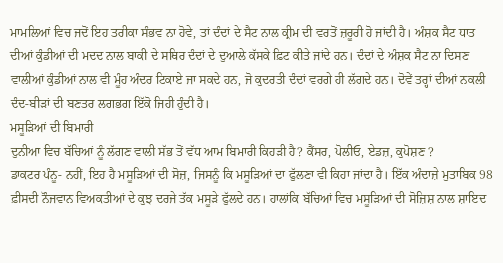ਮਾਮਲਿਆਂ ਵਿਚ ਜਦੋਂ ਇਹ ਤਰੀਕਾ ਸੰਭਵ ਨਾ ਹੋਵੇ, ਤਾਂ ਦੰਦਾਂ ਦੇ ਸੈਟ ਨਾਲ ਕ੍ਰੀਮ ਦੀ ਵਰਤੋਂ ਜ਼ਰੂਰੀ ਹੋ ਜਾਂਦੀ ਹੈ। ਅੰਸ਼ਕ ਸੈਟ ਧਾਤ ਦੀਆਂ ਕੁੰਡੀਆਂ ਦੀ ਮਦਦ ਨਾਲ ਬਾਕੀ ਦੇ ਸਥਿਰ ਦੰਦਾਂ ਦੇ ਦੁਆਲੇ ਕੱਸਕੇ ਫ਼ਿਟ ਕੀਤੇ ਜਾਂਦੇ ਹਨ। ਦੰਦਾਂ ਦੇ ਅੰਸ਼ਕ ਸੈਟ ਨਾ ਦਿਸਣ ਵਾਲੀਆਂ ਕੁੰਡੀਆਂ ਨਾਲ ਵੀ ਮੂੰਹ ਅੰਦਰ ਟਿਕਾਏ ਜਾ ਸਕਦੇ ਹਨ, ਜੋ ਕੁਦਰਤੀ ਦੰਦਾਂ ਵਰਗੇ ਹੀ ਲੱਗਦੇ ਹਨ। ਦੋਵੇਂ ਤਰ੍ਹਾਂ ਦੀਆਂ ਨਕਲੀ ਦੰਦ-ਬੀੜਾਂ ਦੀ ਬਣਤਰ ਲਗਭਗ ਇੱਕੋ ਜਿਹੀ ਹੁੰਦੀ ਹੈ।
ਮਸੂੜਿਆਂ ਦੀ ਬਿਮਾਰੀ
ਦੁਨੀਆ ਵਿਚ ਬੱਚਿਆਂ ਨੂੰ ਲੱਗਣ ਵਾਲੀ ਸੱਭ ਤੋਂ ਵੱਧ ਆਮ ਬਿਮਾਰੀ ਕਿਹੜੀ ਹੈ? ਕੈਂਸਰ, ਪੋਲੀਓ, ਏਡਜ਼, ਕੁਪੋਸ਼ਣ ?
ਡਾਕਟਰ ਪੰਨੂ- ਨਹੀਂ, ਇਹ ਹੈ ਮਸੂੜਿਆਂ ਦੀ ਸੋਜ਼, ਜਿਸਨੂੰ ਕਿ ਮਸੂੜਿਆਂ ਦਾ ਫੁੱਲਣਾ ਵੀ ਕਿਹਾ ਜਾਂਦਾ ਹੈ। ਇੱਕ ਅੰਦਾਜ਼ੇ ਮੁਤਾਬਿਕ 98 ਫ਼ੀਸਦੀ ਨੌਜਵਾਨ ਵਿਅਕਤੀਆਂ ਦੇ ਕੁਝ ਦਰਜੇ ਤੱਕ ਮਸੂੜੇ ਫੁੱਲਦੇ ਹਨ। ਹਾਲਾਂਕਿ ਬੱਚਿਆਂ ਵਿਚ ਮਸੂੜਿਆਂ ਦੀ ਸੋਜ਼ਿਸ਼ ਨਾਲ ਸ਼ਾਇਦ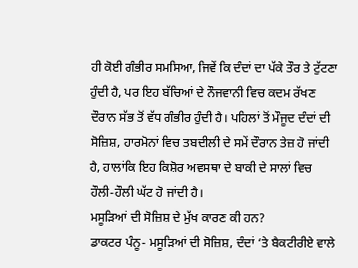ਹੀ ਕੋਈ ਗੰਭੀਰ ਸਮਸਿਆ, ਜਿਵੇਂ ਕਿ ਦੰਦਾਂ ਦਾ ਪੱਕੇ ਤੌਰ ਤੇ ਟੁੱਟਣਾ ਹੁੰਦੀ ਹੈ, ਪਰ ਇਹ ਬੱਚਿਆਂ ਦੇ ਨੌਜਵਾਨੀ ਵਿਚ ਕਦਮ ਰੱਖਣ ਦੌਰਾਨ ਸੱਭ ਤੋਂ ਵੱਧ ਗੰਭੀਰ ਹੁੰਦੀ ਹੈ। ਪਹਿਲਾਂ ਤੋਂ ਮੌਜੂਦ ਦੰਦਾਂ ਦੀ ਸੋਜ਼ਿਸ਼, ਹਾਰਮੋਨਾਂ ਵਿਚ ਤਬਦੀਲੀ ਦੇ ਸਮੇਂ ਦੌਰਾਨ ਤੇਜ਼ ਹੋ ਜਾਂਦੀ ਹੈ, ਹਾਲਾਂਕਿ ਇਹ ਕਿਸ਼ੋਰ ਅਵਸਥਾ ਦੇ ਬਾਕੀ ਦੇ ਸਾਲਾਂ ਵਿਚ ਹੌਲੀ-ਹੌਲੀ ਘੱਟ ਹੋ ਜਾਂਦੀ ਹੈ।
ਮਸੂੜਿਆਂ ਦੀ ਸੋਜ਼ਿਸ਼ ਦੇ ਮੁੱਖ ਕਾਰਣ ਕੀ ਹਨ?
ਡਾਕਟਰ ਪੰਨੂ- ਮਸੂੜਿਆਂ ਦੀ ਸੋਜ਼ਿਸ਼, ਦੰਦਾਂ ‘ਤੇ ਬੈਕਟੀਰੀਏ ਵਾਲੇ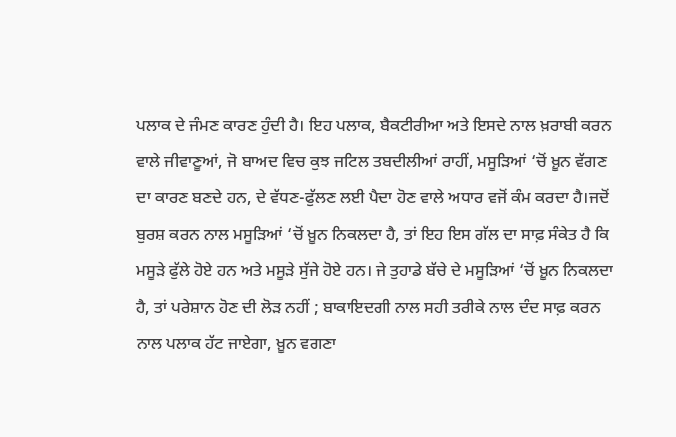ਪਲਾਕ ਦੇ ਜੰਮਣ ਕਾਰਣ ਹੁੰਦੀ ਹੈ। ਇਹ ਪਲਾਕ, ਬੈਕਟੀਰੀਆ ਅਤੇ ਇਸਦੇ ਨਾਲ ਖ਼ਰਾਬੀ ਕਰਨ ਵਾਲੇ ਜੀਵਾਣੂਆਂ, ਜੋ ਬਾਅਦ ਵਿਚ ਕੁਝ ਜਟਿਲ ਤਬਦੀਲੀਆਂ ਰਾਹੀਂ, ਮਸੂੜਿਆਂ ‘ਚੋਂ ਖ਼ੂਨ ਵੱਗਣ ਦਾ ਕਾਰਣ ਬਣਦੇ ਹਨ, ਦੇ ਵੱਧਣ-ਫੁੱਲਣ ਲਈ ਪੈਦਾ ਹੋਣ ਵਾਲੇ ਅਧਾਰ ਵਜੋਂ ਕੰਮ ਕਰਦਾ ਹੈ।ਜਦੋਂ ਬੁਰਸ਼ ਕਰਨ ਨਾਲ ਮਸੂੜਿਆਂ ‘ਚੋਂ ਖ਼ੂਨ ਨਿਕਲਦਾ ਹੈ, ਤਾਂ ਇਹ ਇਸ ਗੱਲ ਦਾ ਸਾਫ਼ ਸੰਕੇਤ ਹੈ ਕਿ ਮਸੂੜੇ ਫੁੱਲੇ ਹੋਏ ਹਨ ਅਤੇ ਮਸੂੜੇ ਸੁੱਜੇ ਹੋਏ ਹਨ। ਜੇ ਤੁਹਾਡੇ ਬੱਚੇ ਦੇ ਮਸੂੜਿਆਂ ‘ਚੋਂ ਖ਼ੂਨ ਨਿਕਲਦਾ ਹੈ, ਤਾਂ ਪਰੇਸ਼ਾਨ ਹੋਣ ਦੀ ਲੋੜ ਨਹੀਂ ; ਬਾਕਾਇਦਗੀ ਨਾਲ ਸਹੀ ਤਰੀਕੇ ਨਾਲ ਦੰਦ ਸਾਫ਼ ਕਰਨ ਨਾਲ ਪਲਾਕ ਹੱਟ ਜਾਏਗਾ, ਖ਼ੂਨ ਵਗਣਾ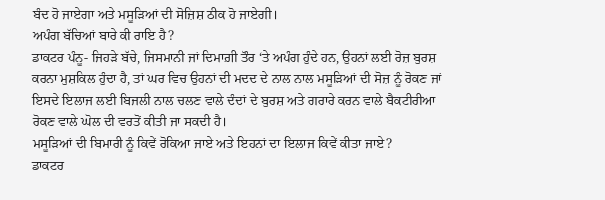ਬੰਦ ਹੋ ਜਾਏਗਾ ਅਤੇ ਮਸੂੜਿਆਂ ਦੀ ਸੋਜ਼ਿਸ਼ ਠੀਕ ਹੋ ਜਾਏਗੀ।
ਅਪੰਗ ਬੱਚਿਆਂ ਬਾਰੇ ਕੀ ਰਾਇ ਹੈ?
ਡਾਕਟਰ ਪੰਨੂ- ਜਿਹੜੇ ਬੱਚੇ, ਜਿਸਮਾਨੀ ਜਾਂ ਦਿਮਾਗ਼ੀ ਤੌਰ ‘ਤੇ ਅਪੰਗ ਹੁੰਦੇ ਹਨ, ਉਹਨਾਂ ਲਈ ਰੋਜ਼ ਬੁਰਸ਼ ਕਰਨਾ ਮੁਸ਼ਕਿਲ ਹੁੰਦਾ ਹੈ, ਤਾਂ ਘਰ ਵਿਚ ਉਹਨਾਂ ਦੀ ਮਦਦ ਦੇ ਨਾਲ ਨਾਲ ਮਸੂੜਿਆਂ ਦੀ ਸੋਜ਼ ਨੂੰ ਰੋਕਣ ਜਾਂ ਇਸਦੇ ਇਲਾਜ ਲਈ ਬਿਜਲੀ ਨਾਲ ਚਲਣ ਵਾਲੇ ਦੰਦਾਂ ਦੇ ਬੁਰਸ਼ ਅਤੇ ਗਰਾਰੇ ਕਰਨ ਵਾਲੇ ਬੈਕਟੀਰੀਆ ਰੋਕਣ ਵਾਲੇ ਘੋਲ ਦੀ ਵਰਤੋਂ ਕੀਤੀ ਜਾ ਸਕਦੀ ਹੈ।
ਮਸੂੜਿਆਂ ਦੀ ਬਿਮਾਰੀ ਨੂੰ ਕਿਵੇਂ ਰੋਕਿਆ ਜਾਏ ਅਤੇ ਇਹਨਾਂ ਦਾ ਇਲਾਜ ਕਿਵੇਂ ਕੀਤਾ ਜਾਏ?
ਡਾਕਟਰ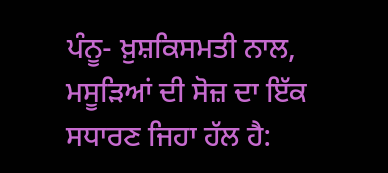ਪੰਨੂ- ਖ਼ੁਸ਼ਕਿਸਮਤੀ ਨਾਲ, ਮਸੂੜਿਆਂ ਦੀ ਸੋਜ਼ ਦਾ ਇੱਕ ਸਧਾਰਣ ਜਿਹਾ ਹੱਲ ਹੈ: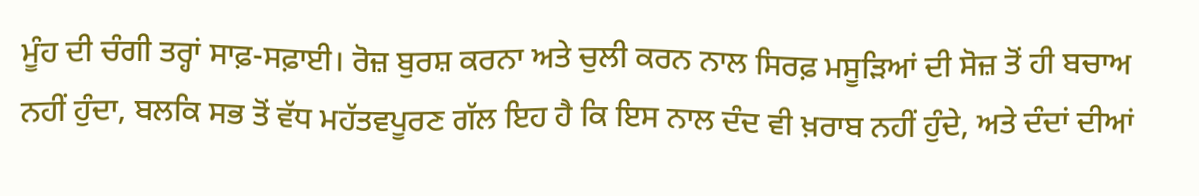ਮੂੰਹ ਦੀ ਚੰਗੀ ਤਰ੍ਹਾਂ ਸਾਫ਼-ਸਫ਼ਾਈ। ਰੋਜ਼ ਬੁਰਸ਼ ਕਰਨਾ ਅਤੇ ਚੁਲੀ ਕਰਨ ਨਾਲ ਸਿਰਫ਼ ਮਸੂੜਿਆਂ ਦੀ ਸੋਜ਼ ਤੋਂ ਹੀ ਬਚਾਅ ਨਹੀਂ ਹੁੰਦਾ, ਬਲਕਿ ਸਭ ਤੋਂ ਵੱਧ ਮਹੱਤਵਪੂਰਣ ਗੱਲ ਇਹ ਹੈ ਕਿ ਇਸ ਨਾਲ ਦੰਦ ਵੀ ਖ਼ਰਾਬ ਨਹੀਂ ਹੁੰਦੇ, ਅਤੇ ਦੰਦਾਂ ਦੀਆਂ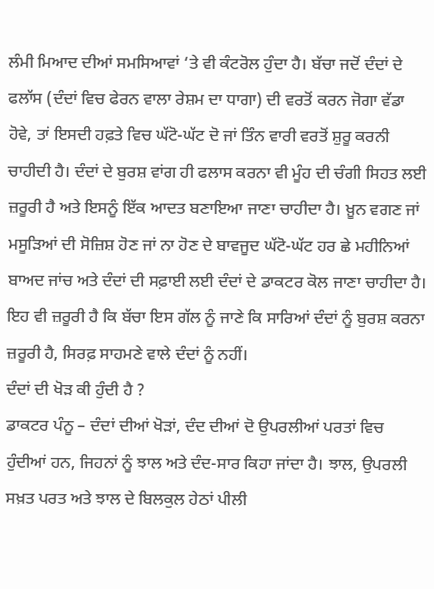ਲੰਮੀ ਮਿਆਦ ਦੀਆਂ ਸਮਸਿਆਵਾਂ ‘ਤੇ ਵੀ ਕੰਟਰੋਲ ਹੁੰਦਾ ਹੈ। ਬੱਚਾ ਜਦੋਂ ਦੰਦਾਂ ਦੇ ਫਲਾੱਸ (ਦੰਦਾਂ ਵਿਚ ਫੇਰਨ ਵਾਲਾ ਰੇਸ਼ਮ ਦਾ ਧਾਗਾ) ਦੀ ਵਰਤੋਂ ਕਰਨ ਜੋਗਾ ਵੱਡਾ ਹੋਵੇ, ਤਾਂ ਇਸਦੀ ਹਫ਼ਤੇ ਵਿਚ ਘੱਟੋ-ਘੱਟ ਦੋ ਜਾਂ ਤਿੰਨ ਵਾਰੀ ਵਰਤੋਂ ਸ਼ੁਰੂ ਕਰਨੀ ਚਾਹੀਦੀ ਹੈ। ਦੰਦਾਂ ਦੇ ਬੁਰਸ਼ ਵਾਂਗ ਹੀ ਫਲਾਸ ਕਰਨਾ ਵੀ ਮੂੰਹ ਦੀ ਚੰਗੀ ਸਿਹਤ ਲਈ ਜ਼ਰੂਰੀ ਹੈ ਅਤੇ ਇਸਨੂੰ ਇੱਕ ਆਦਤ ਬਣਾਇਆ ਜਾਣਾ ਚਾਹੀਦਾ ਹੈ। ਖ਼ੂਨ ਵਗਣ ਜਾਂ ਮਸੂੜਿਆਂ ਦੀ ਸੋਜ਼ਿਸ਼ ਹੋਣ ਜਾਂ ਨਾ ਹੋਣ ਦੇ ਬਾਵਜੂਦ ਘੱਟੋ-ਘੱਟ ਹਰ ਛੇ ਮਹੀਨਿਆਂ ਬਾਅਦ ਜਾਂਚ ਅਤੇ ਦੰਦਾਂ ਦੀ ਸਫ਼ਾਈ ਲਈ ਦੰਦਾਂ ਦੇ ਡਾਕਟਰ ਕੋਲ ਜਾਣਾ ਚਾਹੀਦਾ ਹੈ। ਇਹ ਵੀ ਜ਼ਰੂਰੀ ਹੈ ਕਿ ਬੱਚਾ ਇਸ ਗੱਲ ਨੂੰ ਜਾਣੇ ਕਿ ਸਾਰਿਆਂ ਦੰਦਾਂ ਨੂੰ ਬੁਰਸ਼ ਕਰਨਾ ਜ਼ਰੂਰੀ ਹੈ, ਸਿਰਫ਼ ਸਾਹਮਣੇ ਵਾਲੇ ਦੰਦਾਂ ਨੂੰ ਨਹੀਂ।
ਦੰਦਾਂ ਦੀ ਖੋੜ ਕੀ ਹੁੰਦੀ ਹੈ ?
ਡਾਕਟਰ ਪੰਨੂ – ਦੰਦਾਂ ਦੀਆਂ ਖੋੜਾਂ, ਦੰਦ ਦੀਆਂ ਦੋ ਉਪਰਲੀਆਂ ਪਰਤਾਂ ਵਿਚ ਹੁੰਦੀਆਂ ਹਨ, ਜਿਹਨਾਂ ਨੂੰ ਝਾਲ ਅਤੇ ਦੰਦ-ਸਾਰ ਕਿਹਾ ਜਾਂਦਾ ਹੈ। ਝਾਲ, ਉਪਰਲੀ ਸਖ਼ਤ ਪਰਤ ਅਤੇ ਝਾਲ ਦੇ ਬਿਲਕੁਲ ਹੇਠਾਂ ਪੀਲੀ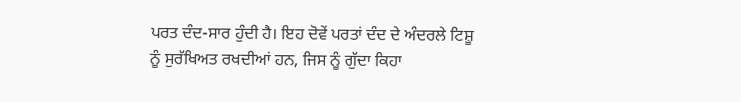ਪਰਤ ਦੰਦ-ਸਾਰ ਹੁੰਦੀ ਹੈ। ਇਹ ਦੋਵੇਂ ਪਰਤਾਂ ਦੰਦ ਦੇ ਅੰਦਰਲੇ ਟਿਸ਼ੂ ਨੂੰ ਸੁਰੱਖਿਅਤ ਰਖਦੀਆਂ ਹਨ, ਜਿਸ ਨੂੰ ਗੁੱਦਾ ਕਿਹਾ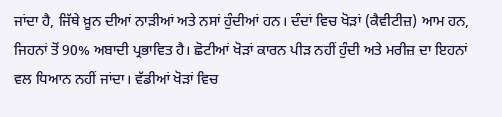ਜਾਂਦਾ ਹੈ, ਜਿੱਥੇ ਖ਼ੂਨ ਦੀਆਂ ਨਾੜੀਆਂ ਅਤੇ ਨਸਾਂ ਹੁੰਦੀਆਂ ਹਨ। ਦੰਦਾਂ ਵਿਚ ਖੋੜਾਂ (ਕੈਵੀਟੀਜ਼) ਆਮ ਹਨ, ਜਿਹਨਾਂ ਤੋਂ 90% ਅਬਾਦੀ ਪ੍ਰਭਾਵਿਤ ਹੈ। ਛੋਟੀਆਂ ਖੋੜਾਂ ਕਾਰਨ ਪੀੜ ਨਹੀਂ ਹੁੰਦੀ ਅਤੇ ਮਰੀਜ਼ ਦਾ ਇਹਨਾਂ ਵਲ ਧਿਆਨ ਨਹੀਂ ਜਾਂਦਾ। ਵੱਡੀਆਂ ਖੋੜਾਂ ਵਿਚ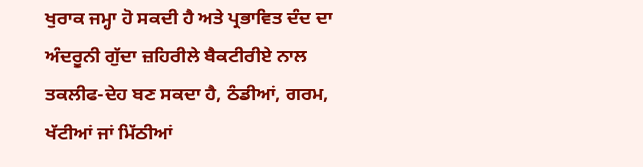ਖੁਰਾਕ ਜਮ੍ਹਾ ਹੋ ਸਕਦੀ ਹੈ ਅਤੇ ਪ੍ਰਭਾਵਿਤ ਦੰਦ ਦਾ ਅੰਦਰੂਨੀ ਗੁੱਦਾ ਜ਼ਹਿਰੀਲੇ ਬੈਕਟੀਰੀਏ ਨਾਲ ਤਕਲੀਫ-ਦੇਹ ਬਣ ਸਕਦਾ ਹੈ, ਠੰਡੀਆਂ, ਗਰਮ, ਖੱਟੀਆਂ ਜਾਂ ਮਿੱਠੀਆਂ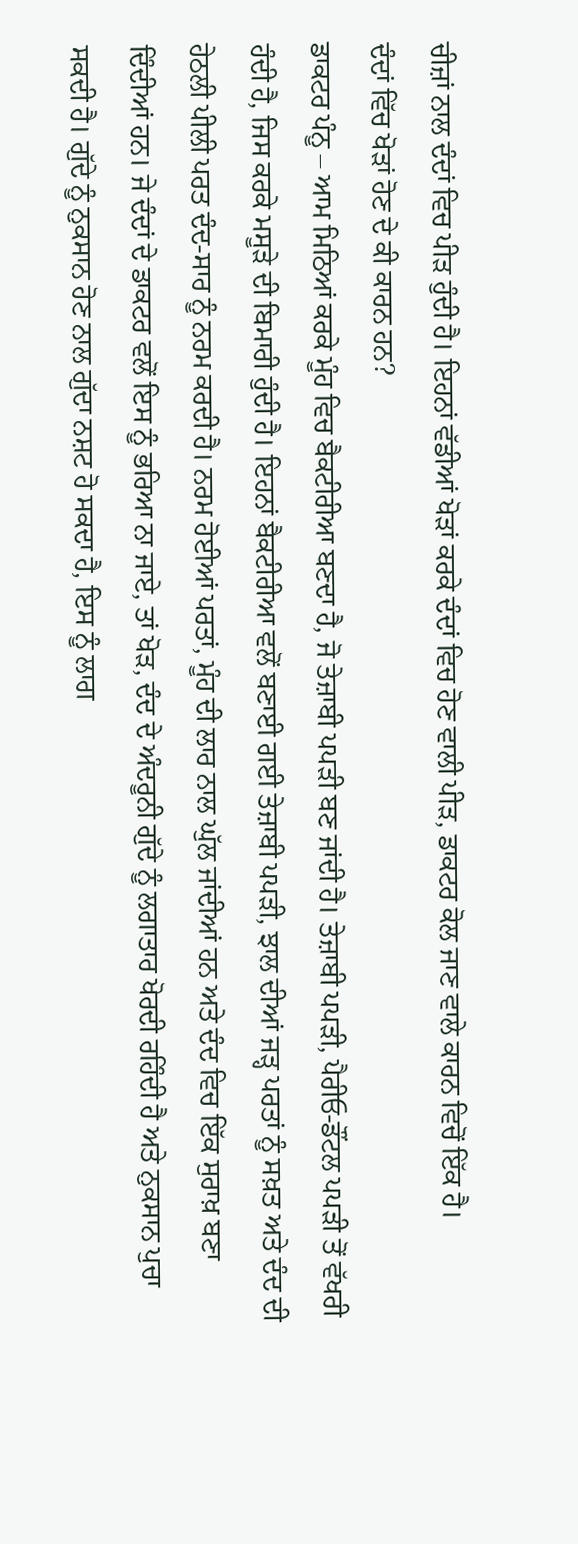ਚੀਜ਼ਾਂ ਨਾਲ ਦੰਦਾਂ ਵਿਚ ਪੀੜ ਹੁੰਦੀ ਹੈ। ਇਹਨਾਂ ਵੱਡੀਆਂ ਖੋੜਾਂ ਕਰਕੇ ਦੰਦਾਂ ਵਿਚ ਹੋਣ ਵਾਲੀ ਪੀੜ, ਡਾਕਟਰ ਕੋਲ ਜਾਣ ਵਾਲੇ ਕਾਰਨ ਵਿਚੋਂ ਇੱਕ ਹੈ।
ਦੰਦਾਂ ਵਿੱਚ ਖੋੜਾਂ ਹੋਣ ਦੇ ਕੀ ਕਾਰਨ ਹਨ?
ਡਾਕਟਰ ਪੰਨੂ – ਆਮ ਮਿਠਿਆਂ ਕਰਕੇ ਮੂੰਹ ਵਿਚ ਬੈਕਟੀਰੀਆ ਬਣਦਾ ਹੈ, ਜੋ ਤੇਜ਼ਾਬੀ ਪਪੜੀ ਬਣ ਜਾਂਦੀ ਹੈ। ਤੇਜ਼ਾਬੀ ਪਪੜੀ, ਪੈਰੀਓ-ਡੌਂਟਲ ਪਪੜੀ ਤੋਂ ਵੱਖਰੀ ਹੰਦੀ ਹੈ, ਜਿਸ ਕਰਕੇ ਮਸੂੜੇ ਦੀ ਬਿਮਾਰੀ ਹੁੰਦੀ ਹੈ। ਇਹਨਾਂ ਬੈਕਟੀਰੀਆ ਵਲੋਂ ਬਣਾਈ ਗਈ ਤੇਜ਼ਾਬੀ ਪਪੜੀ, ਝਾਲ ਦੀਆਂ ਜੜ੍ਹ ਪਰਤਾਂ ਨੂੰ ਸਖ਼ਤ ਅਤੇ ਦੰਦ ਦੀ ਹੇਠਲੀ ਪੀਲੀ ਪਰਤ ਦੰਦ-ਸਾਰ ਨੂੰ ਨਰਮ ਕਰਦੀ ਹੈ। ਨਰਮ ਹੋਈਆਂ ਪਰਤਾਂ, ਮੂੰਹ ਦੀ ਲਾਰ ਨਾਲ ਘੁੱਲ ਜਾਂਦੀਆਂ ਹਨ ਅਤੇ ਦੰਦ ਵਿਚ ਇੱਕ ਸੁਰਾਖ਼ ਬਣਾ ਦਿੰਦੀਆਂ ਹਨ। ਜੇ ਦੰਦਾਂ ਦੇ ਡਾਕਟਰ ਵਲੋਂ ਇਸ ਨੂੰ ਭਰਿਆ ਨਾ ਜਾਏ, ਤਾਂ ਖੋੜ, ਦੰਦ ਦੇ ਅੰਦਰੂਨੀ ਗੁੱਦੇ ਨੂੰ ਲਗਾਤਾਰ ਖੋਰਦੀ ਰਹਿੰਦੀ ਹੈ ਅਤੇ ਨੁਕਸਾਨ ਪੁਚਾ ਸਕਦੀ ਹੈ। ਗੁੱਦੇ ਨੂੰ ਨੁਕਸਾਨ ਹੋਣ ਨਾਲ ਗੁੱਦਾ ਨਸ਼ਟ ਹੋ ਸਕਦਾ ਹੈ, ਇਸ ਨੂੰ ਲਾਗ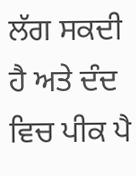ਲੱਗ ਸਕਦੀ ਹੈ ਅਤੇ ਦੰਦ ਵਿਚ ਪੀਕ ਪੈ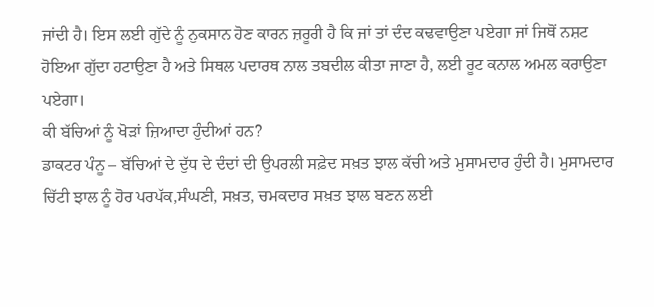ਜਾਂਦੀ ਹੈ। ਇਸ ਲਈ ਗੁੱਦੇ ਨੂੰ ਨੁਕਸਾਨ ਹੋਣ ਕਾਰਨ ਜ਼ਰੂਰੀ ਹੈ ਕਿ ਜਾਂ ਤਾਂ ਦੰਦ ਕਢਵਾਉਣਾ ਪਏਗਾ ਜਾਂ ਜਿਥੋਂ ਨਸ਼ਟ ਹੋਇਆ ਗੁੱਦਾ ਹਟਾਉਣਾ ਹੈ ਅਤੇ ਸਿਥਲ ਪਦਾਰਥ ਨਾਲ ਤਬਦੀਲ ਕੀਤਾ ਜਾਣਾ ਹੈ, ਲਈ ਰੂਟ ਕਨਾਲ ਅਮਲ ਕਰਾਉਣਾ ਪਏਗਾ।
ਕੀ ਬੱਚਿਆਂ ਨੂੰ ਖੋੜਾਂ ਜ਼ਿਆਦਾ ਹੁੰਦੀਆਂ ਹਨ?
ਡਾਕਟਰ ਪੰਨੂ – ਬੱਚਿਆਂ ਦੇ ਦੁੱਧ ਦੇ ਦੰਦਾਂ ਦੀ ਉਪਰਲੀ ਸਫ਼ੇਦ ਸਖ਼ਤ ਝਾਲ ਕੱਚੀ ਅਤੇ ਮੁਸਾਮਦਾਰ ਹੁੰਦੀ ਹੈ। ਮੁਸਾਮਦਾਰ ਚਿੱਟੀ ਝਾਲ ਨੂੰ ਹੋਰ ਪਰਪੱਕ,ਸੰਘਣੀ, ਸਖ਼ਤ, ਚਮਕਦਾਰ ਸਖ਼ਤ ਝਾਲ ਬਣਨ ਲਈ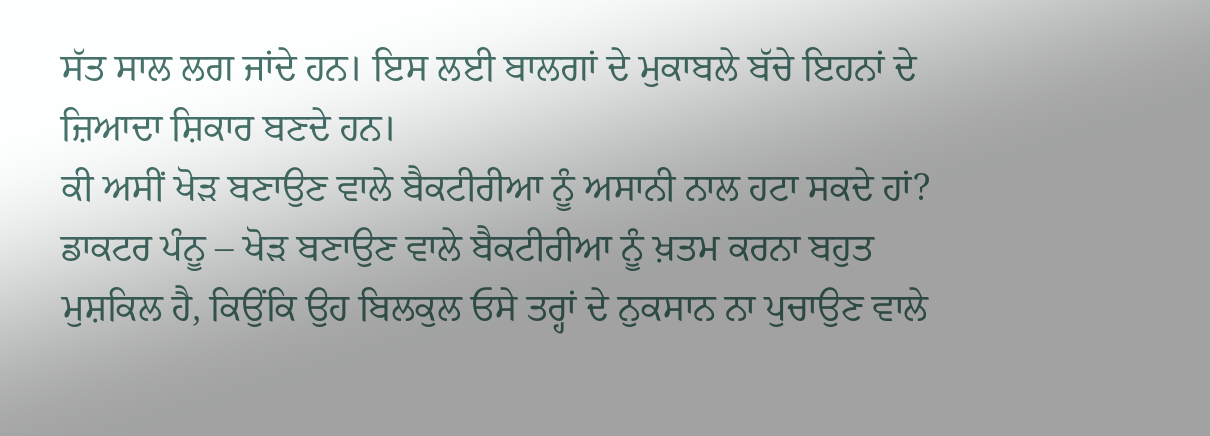ਸੱਤ ਸਾਲ ਲਗ ਜਾਂਦੇ ਹਨ। ਇਸ ਲਈ ਬਾਲਗਾਂ ਦੇ ਮੁਕਾਬਲੇ ਬੱਚੇ ਇਹਨਾਂ ਦੇ ਜ਼ਿਆਦਾ ਸ਼ਿਕਾਰ ਬਣਦੇ ਹਨ।
ਕੀ ਅਸੀਂ ਖੋੜ ਬਣਾਉਣ ਵਾਲੇ ਬੈਕਟੀਰੀਆ ਨੂੰ ਅਸਾਨੀ ਨਾਲ ਹਟਾ ਸਕਦੇ ਹਾਂ?
ਡਾਕਟਰ ਪੰਨੂ – ਖੋੜ ਬਣਾਉਣ ਵਾਲੇ ਬੈਕਟੀਰੀਆ ਨੂੰ ਖ਼ਤਮ ਕਰਨਾ ਬਹੁਤ ਮੁਸ਼ਕਿਲ ਹੈ, ਕਿਉਂਕਿ ਉਹ ਬਿਲਕੁਲ ਓਸੇ ਤਰ੍ਹਾਂ ਦੇ ਨੁਕਸਾਨ ਨਾ ਪੁਚਾਉਣ ਵਾਲੇ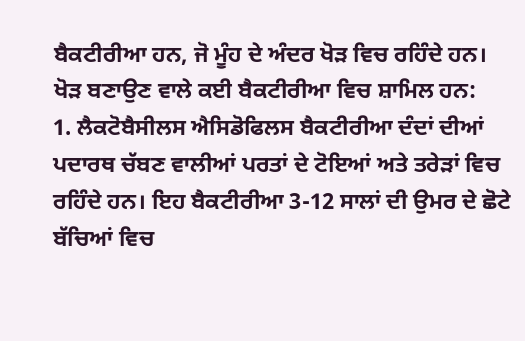ਬੈਕਟੀਰੀਆ ਹਨ, ਜੋ ਮੂੰਹ ਦੇ ਅੰਦਰ ਖੋੜ ਵਿਚ ਰਹਿੰਦੇ ਹਨ। ਖੋੜ ਬਣਾਉਣ ਵਾਲੇ ਕਈ ਬੈਕਟੀਰੀਆ ਵਿਚ ਸ਼ਾਮਿਲ ਹਨ:
1. ਲੈਕਟੋਬੈਸੀਲਸ ਐਸਿਡੋਫਿਲਸ ਬੈਕਟੀਰੀਆ ਦੰਦਾਂ ਦੀਆਂ ਪਦਾਰਥ ਚੱਬਣ ਵਾਲੀਆਂ ਪਰਤਾਂ ਦੇ ਟੋਇਆਂ ਅਤੇ ਤਰੇੜਾਂ ਵਿਚ ਰਹਿੰਦੇ ਹਨ। ਇਹ ਬੈਕਟੀਰੀਆ 3-12 ਸਾਲਾਂ ਦੀ ਉਮਰ ਦੇ ਛੋਟੇ ਬੱਚਿਆਂ ਵਿਚ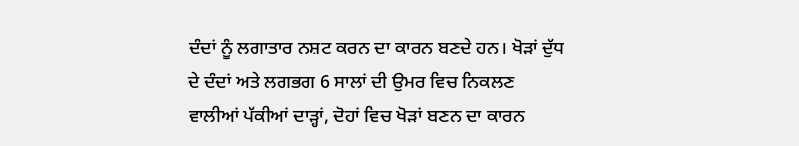ਦੰਦਾਂ ਨੂੰ ਲਗਾਤਾਰ ਨਸ਼ਟ ਕਰਨ ਦਾ ਕਾਰਨ ਬਣਦੇ ਹਨ। ਖੋੜਾਂ ਦੁੱਧ ਦੇ ਦੰਦਾਂ ਅਤੇ ਲਗਭਗ 6 ਸਾਲਾਂ ਦੀ ਉਮਰ ਵਿਚ ਨਿਕਲਣ ਵਾਲੀਆਂ ਪੱਕੀਆਂ ਦਾੜ੍ਹਾਂ, ਦੋਹਾਂ ਵਿਚ ਖੋੜਾਂ ਬਣਨ ਦਾ ਕਾਰਨ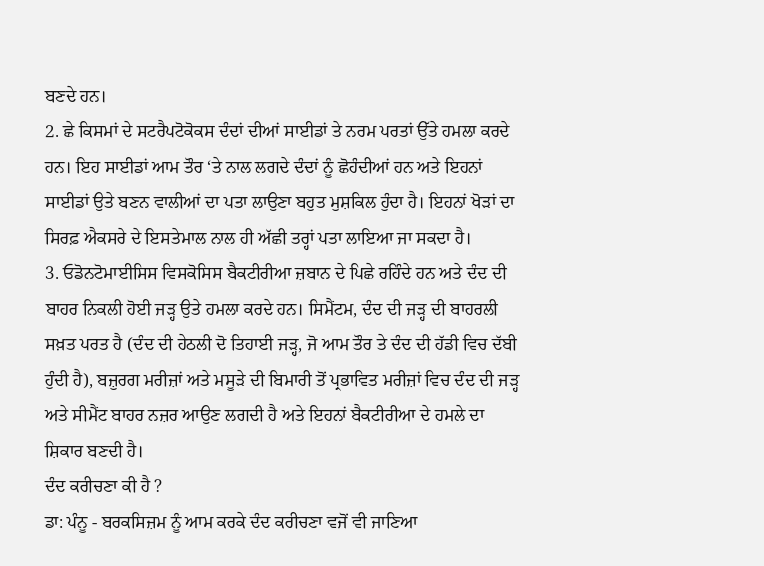ਬਣਦੇ ਹਨ।
2. ਛੇ ਕਿਸਮਾਂ ਦੇ ਸਟਰੈਪਟੋਕੋਕਸ ਦੰਦਾਂ ਦੀਆਂ ਸਾਈਡਾਂ ਤੇ ਨਰਮ ਪਰਤਾਂ ਉੱਤੇ ਹਮਲਾ ਕਰਦੇ ਹਨ। ਇਹ ਸਾਈਡਾਂ ਆਮ ਤੌਰ ‘ਤੇ ਨਾਲ ਲਗਦੇ ਦੰਦਾਂ ਨੂੰ ਛੋਹੰਦੀਆਂ ਹਨ ਅਤੇ ਇਹਨਾਂ ਸਾਈਡਾਂ ਉਤੇ ਬਣਨ ਵਾਲੀਆਂ ਦਾ ਪਤਾ ਲਾਉਣਾ ਬਹੁਤ ਮੁਸ਼ਕਿਲ ਹੁੰਦਾ ਹੈ। ਇਹਨਾਂ ਖੋੜਾਂ ਦਾ ਸਿਰਫ਼ ਐਕਸਰੇ ਦੇ ਇਸਤੇਮਾਲ ਨਾਲ ਹੀ ਅੱਛੀ ਤਰ੍ਹਾਂ ਪਤਾ ਲਾਇਆ ਜਾ ਸਕਦਾ ਹੈ।
3. ਓਡੋਨਟੋਮਾਈਸਿਸ ਵਿਸਕੋਸਿਸ ਬੈਕਟੀਰੀਆ ਜ਼ਬਾਨ ਦੇ ਪਿਛੇ ਰਹਿੰਦੇ ਹਨ ਅਤੇ ਦੰਦ ਦੀ ਬਾਹਰ ਨਿਕਲੀ ਹੋਈ ਜੜ੍ਹ ਉਤੇ ਹਮਲਾ ਕਰਦੇ ਹਨ। ਸਿਮੈਂਟਮ, ਦੰਦ ਦੀ ਜੜ੍ਹ ਦੀ ਬਾਹਰਲੀ ਸਖ਼ਤ ਪਰਤ ਹੈ (ਦੰਦ ਦੀ ਹੇਠਲੀ ਦੋ ਤਿਹਾਈ ਜੜ੍ਹ, ਜੋ ਆਮ ਤੌਰ ਤੇ ਦੰਦ ਦੀ ਹੱਡੀ ਵਿਚ ਦੱਬੀ ਹੁੰਦੀ ਹੈ), ਬਜ਼ੁਰਗ ਮਰੀਜ਼ਾਂ ਅਤੇ ਮਸੂੜੇ ਦੀ ਬਿਮਾਰੀ ਤੋਂ ਪ੍ਰਭਾਵਿਤ ਮਰੀਜ਼ਾਂ ਵਿਚ ਦੰਦ ਦੀ ਜੜ੍ਹ ਅਤੇ ਸੀਮੈਂਟ ਬਾਹਰ ਨਜ਼ਰ ਆਉਣ ਲਗਦੀ ਹੈ ਅਤੇ ਇਹਨਾਂ ਬੈਕਟੀਰੀਆ ਦੇ ਹਮਲੇ ਦਾ ਸ਼ਿਕਾਰ ਬਣਦੀ ਹੈ।
ਦੰਦ ਕਰੀਚਣਾ ਕੀ ਹੈ ?
ਡਾ: ਪੰਨੂ - ਬਰਕਸਿਜ਼ਮ ਨੂੰ ਆਮ ਕਰਕੇ ਦੰਦ ਕਰੀਚਣਾ ਵਜੋਂ ਵੀ ਜਾਣਿਆ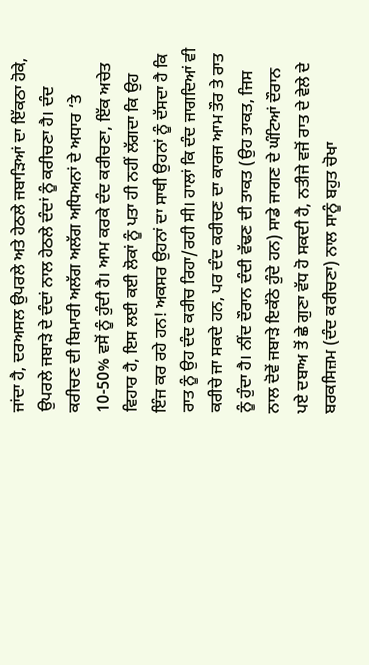ਜਾਂਦਾ ਹੈ, ਦਰਅਸਲ ਉਪਰਲੇ ਅਤੇ ਹੇਠਲੇ ਜਬਾੜਿਆਂ ਦਾ ਇੱਕਠਾ ਹੋਕੇ, ਉਪਰਲੇ ਜਬਾੜੇ ਦੇ ਦੰਦਾਂ ਨਾਲ ਹੇਠਲੇ ਦੰਦਾਂ ਨੂੰ ਕਰੀਚਣਾ ਹੈ। ਦੰਦ ਕਰੀਚਣ ਦੀ ਬਿਮਾਰੀ ਅਲੱਗ ਅਲੱਗ ਅਧਿਅਨਾਂ ਦੇ ਅਧਾਰ ‘ਤੇ 10-50% ਵਸੋਂ ਨੂੰ ਹੁੰਦੀ ਹੈ। ਆਮ ਕਰਕੇ ਦੰਦ ਕਰੀਚਣਾ, ਇੱਕ ਅਚੇਤ ਵਿਹਾਰ ਹੈ, ਇਸ ਲਈ ਕਈ ਲੋਕਾਂ ਨੂੰ ਪਤਾ ਹੀ ਨਹੀਂ ਲੱਗਦਾ ਕਿ ਉਹ ਇੰਜ ਕਰ ਰਹੇ ਹਨ! ਅਕਸਰ ਉਹਨਾਂ ਦਾ ਸਾਥੀ ਉਹਨਾਂ ਨੂੰ ਦੱਸਦਾ ਹੈ ਕਿ ਰਾਤ ਨੂੰ ਉਹ ਦੰਦ ਕਰੀਚ ਰਿਹਾ/ਰਹੀ ਸੀ। ਹਾਲਾਂ ਕਿ ਦੰਦ ਜਾਗਦਿਆਂ ਵੀ ਕਰੀਚੇ ਜਾ ਸਕਦੇ ਹਨ, ਪਰ ਦੰਦ ਕਰੀਚਣ ਦਾ ਕਾਰਜ ਆਮ ਤੌਰ ਤੇ ਰਾਤ ਨੂੰ ਹੁੰਦਾ ਹੈ। ਨੀਂਦ ਦੌਰਾਨ ਦੰਦੀ ਵੱਢਣ ਦੀ ਤਾਕਤ (ਉਹ ਤਾਕਤ, ਜਿਸ ਨਾਲ ਦੋਵੇਂ ਜਬਾੜੇ ਇਕੱਠੇ ਹੁੰਦੇ ਹਨ) ਸਾਡੇ ਜਾਗਣ ਦੇ ਘੰਟਿਆਂ ਦੌਰਾਨ ਪਏ ਦਬਾਅ ਤੋਂ ਛੇ ਗੁਣਾ ਵੱਧ ਹੋ ਸਕਦੀ ਹੈ, ਨਤੀਜੇ ਵਜੋਂ ਰਾਤ ਦੇ ਵੇਲੇ ਦੇ ਬਰਕਸਿਜ਼ਮ (ਦੰਦ ਕਰੀਚਣਾ) ਨਾਲ ਸਾਨੂੰ ਬਹੁਤ ਚੋਖਾ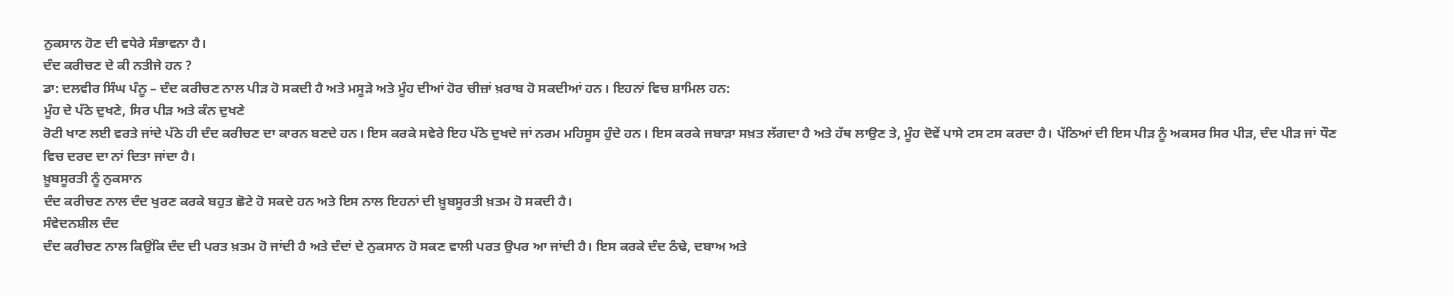ਨੁਕਸਾਨ ਹੋਣ ਦੀ ਵਧੇਰੇ ਸੰਭਾਵਨਾ ਹੈ।
ਦੰਦ ਕਰੀਚਣ ਦੇ ਕੀ ਨਤੀਜੇ ਹਨ ?
ਡਾ: ਦਲਵੀਰ ਸਿੰਘ ਪੰਨੂ – ਦੰਦ ਕਰੀਚਣ ਨਾਲ ਪੀੜ ਹੋ ਸਕਦੀ ਹੈ ਅਤੇ ਮਸੂੜੇ ਅਤੇ ਮੂੰਹ ਦੀਆਂ ਹੋਰ ਚੀਜ਼ਾਂ ਖ਼ਰਾਬ ਹੋ ਸਕਦੀਆਂ ਹਨ। ਇਹਨਾਂ ਵਿਚ ਸ਼ਾਮਿਲ ਹਨ:
ਮੂੰਹ ਦੇ ਪੱਠੇ ਦੁਖਣੇ, ਸਿਰ ਪੀੜ ਅਤੇ ਕੰਨ ਦੁਖਣੇ
ਰੋਟੀ ਖਾਣ ਲਈ ਵਰਤੇ ਜਾਂਦੇ ਪੱਠੇ ਹੀ ਦੰਦ ਕਰੀਚਣ ਦਾ ਕਾਰਨ ਬਣਦੇ ਹਨ। ਇਸ ਕਰਕੇ ਸਵੇਰੇ ਇਹ ਪੱਠੇ ਦੁਖਦੇ ਜਾਂ ਨਰਮ ਮਹਿਸੂਸ ਹੁੰਦੇ ਹਨ। ਇਸ ਕਰਕੇ ਜਬਾੜਾ ਸਖ਼ਤ ਲੱਗਦਾ ਹੈ ਅਤੇ ਹੱਥ ਲਾਉਣ ਤੇ, ਮੂੰਹ ਦੋਵੇਂ ਪਾਸੇ ਟਸ ਟਸ ਕਰਦਾ ਹੈ। ਪੱਠਿਆਂ ਦੀ ਇਸ ਪੀੜ ਨੂੰ ਅਕਸਰ ਸਿਰ ਪੀੜ, ਦੰਦ ਪੀੜ ਜਾਂ ਧੌਣ ਵਿਚ ਦਰਦ ਦਾ ਨਾਂ ਦਿਤਾ ਜਾਂਦਾ ਹੈ।
ਖ਼ੂਬਸੂਰਤੀ ਨੂੰ ਨੁਕਸਾਨ
ਦੰਦ ਕਰੀਚਣ ਨਾਲ ਦੰਦ ਖੁਰਣ ਕਰਕੇ ਬਹੁਤ ਛੋਟੇ ਹੋ ਸਕਦੇ ਹਨ ਅਤੇ ਇਸ ਨਾਲ ਇਹਨਾਂ ਦੀ ਖ਼ੂਬਸੂਰਤੀ ਖ਼ਤਮ ਹੋ ਸਕਦੀ ਹੈ।
ਸੰਵੇਦਨਸ਼ੀਲ ਦੰਦ
ਦੰਦ ਕਰੀਚਣ ਨਾਲ ਕਿਉਂਕਿ ਦੰਦ ਦੀ ਪਰਤ ਖ਼ਤਮ ਹੋ ਜਾਂਦੀ ਹੈ ਅਤੇ ਦੰਦਾਂ ਦੇ ਨੁਕਸਾਨ ਹੋ ਸਕਣ ਵਾਲੀ ਪਰਤ ਉਪਰ ਆ ਜਾਂਦੀ ਹੈ। ਇਸ ਕਰਕੇ ਦੰਦ ਠੰਢੇ, ਦਬਾਅ ਅਤੇ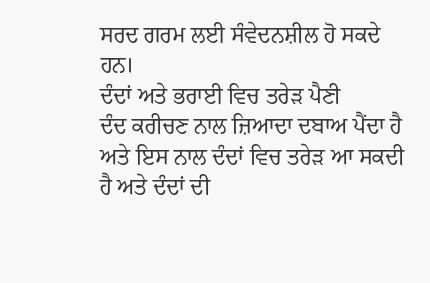ਸਰਦ ਗਰਮ ਲਈ ਸੰਵੇਦਨਸ਼ੀਲ ਹੋ ਸਕਦੇ ਹਨ।
ਦੰਦਾਂ ਅਤੇ ਭਰਾਈ ਵਿਚ ਤਰੇੜ ਪੈਣੀ
ਦੰਦ ਕਰੀਚਣ ਨਾਲ ਜ਼ਿਆਦਾ ਦਬਾਅ ਪੈਂਦਾ ਹੈ ਅਤੇ ਇਸ ਨਾਲ ਦੰਦਾਂ ਵਿਚ ਤਰੇੜ ਆ ਸਕਦੀ ਹੈ ਅਤੇ ਦੰਦਾਂ ਦੀ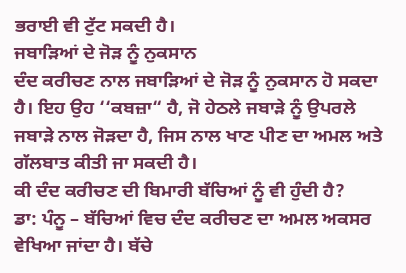ਭਰਾਈ ਵੀ ਟੁੱਟ ਸਕਦੀ ਹੈ।
ਜਬਾੜਿਆਂ ਦੇ ਜੋੜ ਨੂੰ ਨੁਕਸਾਨ
ਦੰਦ ਕਰੀਚਣ ਨਾਲ ਜਬਾੜਿਆਂ ਦੇ ਜੋੜ ਨੂੰ ਨੁਕਸਾਨ ਹੋ ਸਕਦਾ ਹੈ। ਇਹ ਉਹ ‘‘ਕਬਜ਼ਾ“ ਹੈ, ਜੋ ਹੇਠਲੇ ਜਬਾੜੇ ਨੂੰ ਉਪਰਲੇ ਜਬਾੜੇ ਨਾਲ ਜੋੜਦਾ ਹੈ, ਜਿਸ ਨਾਲ ਖਾਣ ਪੀਣ ਦਾ ਅਮਲ ਅਤੇ ਗੱਲਬਾਤ ਕੀਤੀ ਜਾ ਸਕਦੀ ਹੈ।
ਕੀ ਦੰਦ ਕਰੀਚਣ ਦੀ ਬਿਮਾਰੀ ਬੱਚਿਆਂ ਨੂੰ ਵੀ ਹੁੰਦੀ ਹੈ?
ਡਾ: ਪੰਨੂ – ਬੱਚਿਆਂ ਵਿਚ ਦੰਦ ਕਰੀਚਣ ਦਾ ਅਮਲ ਅਕਸਰ ਵੇਖਿਆ ਜਾਂਦਾ ਹੈ। ਬੱਚੇ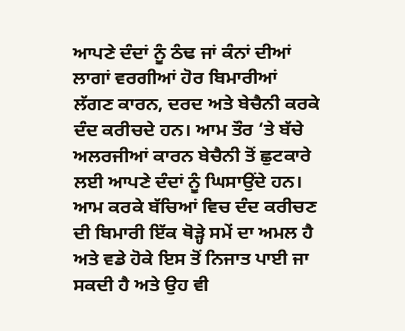ਆਪਣੇ ਦੰਦਾਂ ਨੂੰ ਠੰਢ ਜਾਂ ਕੰਨਾਂ ਦੀਆਂ ਲਾਗਾਂ ਵਰਗੀਆਂ ਹੋਰ ਬਿਮਾਰੀਆਂ ਲੱਗਣ ਕਾਰਨ, ਦਰਦ ਅਤੇ ਬੇਚੈਨੀ ਕਰਕੇ ਦੰਦ ਕਰੀਚਦੇ ਹਨ। ਆਮ ਤੌਰ ‘ਤੇ ਬੱਚੇ ਅਲਰਜੀਆਂ ਕਾਰਨ ਬੇਚੈਨੀ ਤੋਂ ਛੁਟਕਾਰੇ ਲਈ ਆਪਣੇ ਦੰਦਾਂ ਨੂੰ ਘਿਸਾਉਂਦੇ ਹਨ। ਆਮ ਕਰਕੇ ਬੱਚਿਆਂ ਵਿਚ ਦੰਦ ਕਰੀਚਣ ਦੀ ਬਿਮਾਰੀ ਇੱਕ ਥੋੜ੍ਹੇ ਸਮੇਂ ਦਾ ਅਮਲ ਹੈ ਅਤੇ ਵਡੇ ਹੋਕੇ ਇਸ ਤੋਂ ਨਿਜਾਤ ਪਾਈ ਜਾ ਸਕਦੀ ਹੈ ਅਤੇ ਉਹ ਵੀ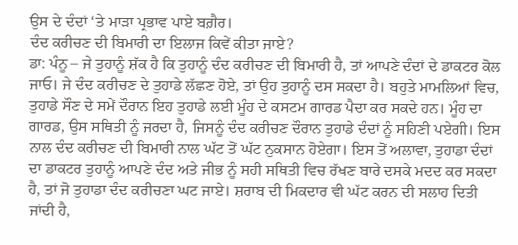ਉਸ ਦੇ ਦੰਦਾਂ ‘ਤੇ ਮਾੜਾ ਪ੍ਰਭਾਵ ਪਾਏ ਬਗ਼ੈਰ।
ਦੰਦ ਕਰੀਚਣ ਦੀ ਬਿਮਾਰੀ ਦਾ ਇਲਾਜ ਕਿਵੇਂ ਕੀਤਾ ਜਾਏ?
ਡਾ: ਪੰਨੂ – ਜੇ ਤੁਹਾਨੂੰ ਸ਼ੱਕ ਹੈ ਕਿ ਤੁਹਾਨੂੰ ਦੰਦ ਕਰੀਚਣ ਦੀ ਬਿਮਾਰੀ ਹੈ, ਤਾਂ ਆਪਣੇ ਦੰਦਾਂ ਦੇ ਡਾਕਟਰ ਕੋਲ ਜਾਓ। ਜੇ ਦੰਦ ਕਰੀਚਣ ਦੇ ਤੁਹਾਡੇ ਲੱਛਣ ਹੋਏ, ਤਾਂ ਉਹ ਤੁਹਾਨੂੰ ਦਸ ਸਕਦਾ ਹੈ। ਬਹੁਤੇ ਮਾਮਲਿਆਂ ਵਿਚ, ਤੁਹਾਡੇ ਸੌਣ ਦੇ ਸਮੇਂ ਦੌਰਾਨ ਇਹ ਤੁਹਾਡੇ ਲਈ ਮੂੰਹ ਦੇ ਕਸਟਮ ਗਾਰਡ ਪੈਦਾ ਕਰ ਸਕਦੇ ਹਨ। ਮੂੰਹ ਦਾ ਗਾਰਡ, ਉਸ ਸਥਿਤੀ ਨੂੰ ਜਰਦਾ ਹੈ, ਜਿਸਨੂੰ ਦੰਦ ਕਰੀਚਣ ਦੌਰਾਨ ਤੁਹਾਡੇ ਦੰਦਾਂ ਨੂੰ ਸਹਿਣੀ ਪਏਗੀ। ਇਸ ਨਾਲ ਦੰਦ ਕਰੀਚਣ ਦੀ ਬਿਮਾਰੀ ਨਾਲ ਘੱਟ ਤੋਂ ਘੱਟ ਨੁਕਸਾਨ ਹੋਏਗਾ। ਇਸ ਤੋਂ ਅਲਾਵਾ, ਤੁਹਾਡਾ ਦੰਦਾਂ ਦਾ ਡਾਕਟਰ ਤੁਹਾਨੂੰ ਆਪਣੇ ਦੰਦ ਅਤੇ ਜੀਭ ਨੂੰ ਸਹੀ ਸਥਿਤੀ ਵਿਚ ਰੱਖਣ ਬਾਰੇ ਦਸਕੇ ਮਦਦ ਕਰ ਸਕਦਾ ਹੈ, ਤਾਂ ਜੋ ਤੁਹਾਡਾ ਦੰਦ ਕਰੀਚਣਾ ਘਟ ਜਾਏ। ਸ਼ਰਾਬ ਦੀ ਮਿਕਦਾਰ ਵੀ ਘੱਟ ਕਰਨ ਦੀ ਸਲਾਹ ਦਿਤੀ ਜਾਂਦੀ ਹੈ,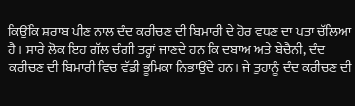ਕਿਉਂਕਿ ਸ਼ਰਾਬ ਪੀਣ ਨਾਲ ਦੰਦ ਕਰੀਚਣ ਦੀ ਬਿਮਾਰੀ ਦੇ ਹੋਰ ਵਧਣ ਦਾ ਪਤਾ ਚੱਲਿਆ ਹੈ। ਸਾਰੇ ਲੋਕ ਇਹ ਗੱਲ ਚੰਗੀ ਤਰ੍ਹਾਂ ਜਾਣਦੇ ਹਨ ਕਿ ਦਬਾਅ ਅਤੇ ਬੇਚੈਨੀ, ਦੰਦ ਕਰੀਚਣ ਦੀ ਬਿਮਾਰੀ ਵਿਚ ਵੱਡੀ ਭੂਮਿਕਾ ਨਿਭਾਉਂਦੇ ਹਨ। ਜੇ ਤੁਹਾਨੂੰ ਦੰਦ ਕਰੀਚਣ ਦੀ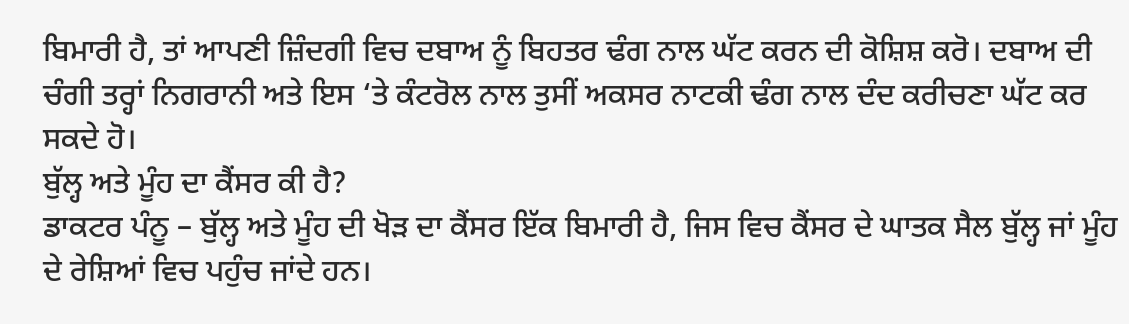ਬਿਮਾਰੀ ਹੈ, ਤਾਂ ਆਪਣੀ ਜ਼ਿੰਦਗੀ ਵਿਚ ਦਬਾਅ ਨੂੰ ਬਿਹਤਰ ਢੰਗ ਨਾਲ ਘੱਟ ਕਰਨ ਦੀ ਕੋਸ਼ਿਸ਼ ਕਰੋ। ਦਬਾਅ ਦੀ ਚੰਗੀ ਤਰ੍ਹਾਂ ਨਿਗਰਾਨੀ ਅਤੇ ਇਸ ‘ਤੇ ਕੰਟਰੋਲ ਨਾਲ ਤੁਸੀਂ ਅਕਸਰ ਨਾਟਕੀ ਢੰਗ ਨਾਲ ਦੰਦ ਕਰੀਚਣਾ ਘੱਟ ਕਰ ਸਕਦੇ ਹੋ।
ਬੁੱਲ੍ਹ ਅਤੇ ਮੂੰਹ ਦਾ ਕੈਂਸਰ ਕੀ ਹੈ?
ਡਾਕਟਰ ਪੰਨੂ – ਬੁੱਲ੍ਹ ਅਤੇ ਮੂੰਹ ਦੀ ਖੋੜ ਦਾ ਕੈਂਸਰ ਇੱਕ ਬਿਮਾਰੀ ਹੈ, ਜਿਸ ਵਿਚ ਕੈਂਸਰ ਦੇ ਘਾਤਕ ਸੈਲ ਬੁੱਲ੍ਹ ਜਾਂ ਮੂੰਹ ਦੇ ਰੇਸ਼ਿਆਂ ਵਿਚ ਪਹੁੰਚ ਜਾਂਦੇ ਹਨ।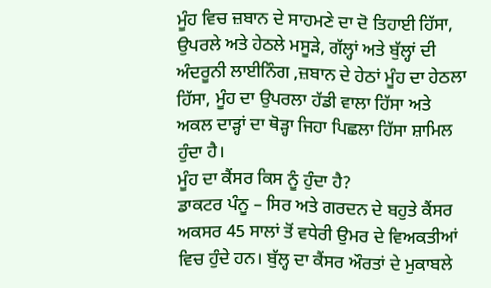ਮੂੰਹ ਵਿਚ ਜ਼ਬਾਨ ਦੇ ਸਾਹਮਣੇ ਦਾ ਦੋ ਤਿਹਾਈ ਹਿੱਸਾ, ਉਪਰਲੇ ਅਤੇ ਹੇਠਲੇ ਮਸੂੜੇ, ਗੱਲ੍ਹਾਂ ਅਤੇ ਬੁੱਲ੍ਹਾਂ ਦੀ ਅੰਦਰੂਨੀ ਲਾਈਨਿੰਗ ,ਜ਼ਬਾਨ ਦੇ ਹੇਠਾਂ ਮੂੰਹ ਦਾ ਹੇਠਲਾ ਹਿੱਸਾ, ਮੂੰਹ ਦਾ ਉਪਰਲਾ ਹੱਡੀ ਵਾਲਾ ਹਿੱਸਾ ਅਤੇ ਅਕਲ ਦਾੜ੍ਹਾਂ ਦਾ ਥੋੜ੍ਹਾ ਜਿਹਾ ਪਿਛਲਾ ਹਿੱਸਾ ਸ਼ਾਮਿਲ ਹੁੰਦਾ ਹੈ।
ਮੂੰਹ ਦਾ ਕੈਂਸਰ ਕਿਸ ਨੂੰ ਹੁੰਦਾ ਹੈ?
ਡਾਕਟਰ ਪੰਨੂ – ਸਿਰ ਅਤੇ ਗਰਦਨ ਦੇ ਬਹੁਤੇ ਕੈਂਸਰ ਅਕਸਰ 45 ਸਾਲਾਂ ਤੋਂ ਵਧੇਰੀ ਉਮਰ ਦੇ ਵਿਅਕਤੀਆਂ ਵਿਚ ਹੁੰਦੇ ਹਨ। ਬੁੱਲ੍ਹ ਦਾ ਕੈਂਸਰ ਔਰਤਾਂ ਦੇ ਮੁਕਾਬਲੇ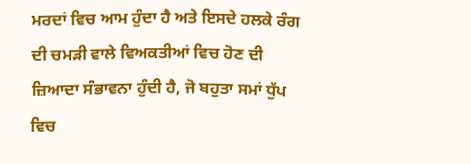ਮਰਦਾਂ ਵਿਚ ਆਮ ਹੁੰਦਾ ਹੈ ਅਤੇ ਇਸਦੇ ਹਲਕੇ ਰੰਗ ਦੀ ਚਮੜੀ ਵਾਲੇ ਵਿਅਕਤੀਆਂ ਵਿਚ ਹੋਣ ਦੀ ਜ਼ਿਆਦਾ ਸੰਭਾਵਨਾ ਹੁੰਦੀ ਹੈ, ਜੋ ਬਹੁਤਾ ਸਮਾਂ ਧੁੱਪ ਵਿਚ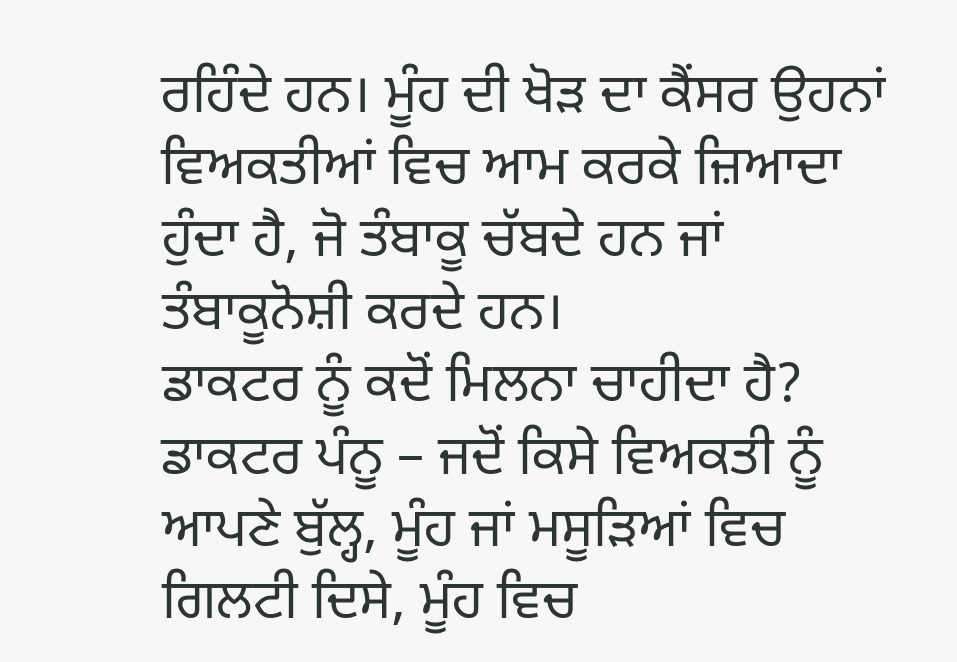ਰਹਿੰਦੇ ਹਨ। ਮੂੰਹ ਦੀ ਖੋੜ ਦਾ ਕੈਂਸਰ ਉਹਨਾਂ ਵਿਅਕਤੀਆਂ ਵਿਚ ਆਮ ਕਰਕੇ ਜ਼ਿਆਦਾ ਹੁੰਦਾ ਹੈ, ਜੋ ਤੰਬਾਕੂ ਚੱਬਦੇ ਹਨ ਜਾਂ ਤੰਬਾਕੂਨੋਸ਼ੀ ਕਰਦੇ ਹਨ।
ਡਾਕਟਰ ਨੂੰ ਕਦੋਂ ਮਿਲਨਾ ਚਾਹੀਦਾ ਹੈ?
ਡਾਕਟਰ ਪੰਨੂ – ਜਦੋਂ ਕਿਸੇ ਵਿਅਕਤੀ ਨੂੰ ਆਪਣੇ ਬੁੱਲ੍ਹ, ਮੂੰਹ ਜਾਂ ਮਸੂੜਿਆਂ ਵਿਚ ਗਿਲਟੀ ਦਿਸੇ, ਮੂੰਹ ਵਿਚ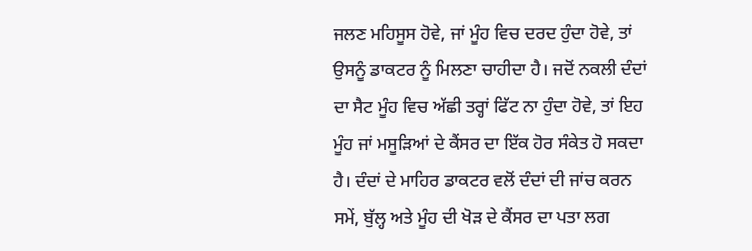ਜਲਣ ਮਹਿਸੂਸ ਹੋਵੇ, ਜਾਂ ਮੂੰਹ ਵਿਚ ਦਰਦ ਹੁੰਦਾ ਹੋਵੇ, ਤਾਂ ਉਸਨੂੰ ਡਾਕਟਰ ਨੂੰ ਮਿਲਣਾ ਚਾਹੀਦਾ ਹੈ। ਜਦੋਂ ਨਕਲੀ ਦੰਦਾਂ ਦਾ ਸੈਟ ਮੂੰਹ ਵਿਚ ਅੱਛੀ ਤਰ੍ਹਾਂ ਫਿੱਟ ਨਾ ਹੁੰਦਾ ਹੋਵੇ, ਤਾਂ ਇਹ ਮੂੰਹ ਜਾਂ ਮਸੂੜਿਆਂ ਦੇ ਕੈਂਸਰ ਦਾ ਇੱਕ ਹੋਰ ਸੰਕੇਤ ਹੋ ਸਕਦਾ ਹੈ। ਦੰਦਾਂ ਦੇ ਮਾਹਿਰ ਡਾਕਟਰ ਵਲੋਂ ਦੰਦਾਂ ਦੀ ਜਾਂਚ ਕਰਨ ਸਮੇਂ, ਬੁੱਲ੍ਹ ਅਤੇ ਮੂੰਹ ਦੀ ਖੋੜ ਦੇ ਕੈਂਸਰ ਦਾ ਪਤਾ ਲਗ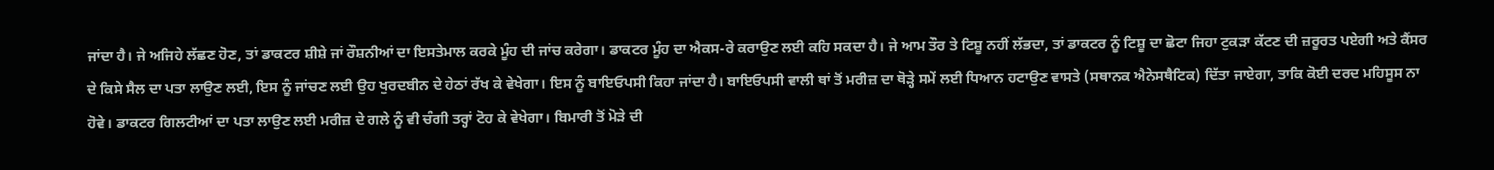ਜਾਂਦਾ ਹੈ। ਜੇ ਅਜਿਹੇ ਲੱਛਣ ਹੋਣ, ਤਾਂ ਡਾਕਟਰ ਸ਼ੀਸ਼ੇ ਜਾਂ ਰੌਸ਼ਨੀਆਂ ਦਾ ਇਸਤੇਮਾਲ ਕਰਕੇ ਮੂੰਹ ਦੀ ਜਾਂਚ ਕਰੇਗਾ। ਡਾਕਟਰ ਮੂੰਹ ਦਾ ਐਕਸ-ਰੇ ਕਰਾਉਣ ਲਈ ਕਹਿ ਸਕਦਾ ਹੈ। ਜੇ ਆਮ ਤੌਰ ਤੇ ਟਿਸ਼ੂ ਨਹੀਂ ਲੱਭਦਾ, ਤਾਂ ਡਾਕਟਰ ਨੂੰ ਟਿਸ਼ੂ ਦਾ ਛੋਟਾ ਜਿਹਾ ਟੁਕੜਾ ਕੱਟਣ ਦੀ ਜ਼ਰੂਰਤ ਪਏਗੀ ਅਤੇ ਕੈਂਸਰ ਦੇ ਕਿਸੇ ਸੈਲ ਦਾ ਪਤਾ ਲਾਉਣ ਲਈ, ਇਸ ਨੂੰ ਜਾਂਚਣ ਲਈ ਉਹ ਖੁਰਦਬੀਨ ਦੇ ਹੇਠਾਂ ਰੱਖ ਕੇ ਵੇਖੇਗਾ। ਇਸ ਨੂੰ ਬਾਇਓਪਸੀ ਕਿਹਾ ਜਾਂਦਾ ਹੈ। ਬਾਇਓਪਸੀ ਵਾਲੀ ਥਾਂ ਤੋਂ ਮਰੀਜ਼ ਦਾ ਥੋੜ੍ਹੇ ਸਮੇਂ ਲਈ ਧਿਆਨ ਹਟਾਉਣ ਵਾਸਤੇ (ਸਥਾਨਕ ਐਨੇਸਥੈਟਿਕ) ਦਿੱਤਾ ਜਾਏਗਾ, ਤਾਕਿ ਕੋਈ ਦਰਦ ਮਹਿਸੂਸ ਨਾ ਹੋਵੇ। ਡਾਕਟਰ ਗਿਲਟੀਆਂ ਦਾ ਪਤਾ ਲਾਉਣ ਲਈ ਮਰੀਜ਼ ਦੇ ਗਲੇ ਨੂੰ ਵੀ ਚੰਗੀ ਤਰ੍ਹਾਂ ਟੋਹ ਕੇ ਵੇਖੇਗਾ। ਬਿਮਾਰੀ ਤੋਂ ਮੋੜੇ ਦੀ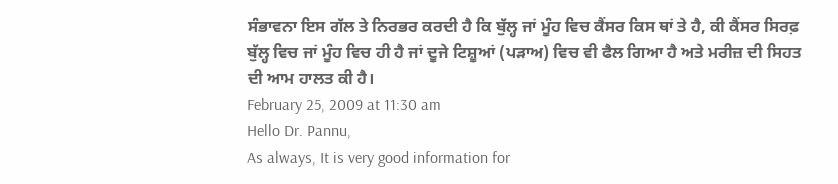ਸੰਭਾਵਨਾ ਇਸ ਗੱਲ ਤੇ ਨਿਰਭਰ ਕਰਦੀ ਹੈ ਕਿ ਬੁੱਲ੍ਹ ਜਾਂ ਮੂੰਹ ਵਿਚ ਕੈਂਸਰ ਕਿਸ ਥਾਂ ਤੇ ਹੈ, ਕੀ ਕੈਂਸਰ ਸਿਰਫ਼ ਬੁੱਲ੍ਹ ਵਿਚ ਜਾਂ ਮੂੰਹ ਵਿਚ ਹੀ ਹੈ ਜਾਂ ਦੂਜੇ ਟਿਸ਼ੂਆਂ (ਪੜਾਅ) ਵਿਚ ਵੀ ਫੈਲ ਗਿਆ ਹੈ ਅਤੇ ਮਰੀਜ਼ ਦੀ ਸਿਹਤ ਦੀ ਆਮ ਹਾਲਤ ਕੀ ਹੈ।
February 25, 2009 at 11:30 am
Hello Dr. Pannu,
As always, It is very good information for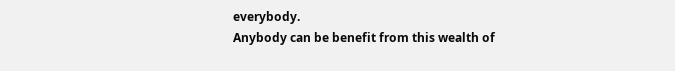everybody.
Anybody can be benefit from this wealth of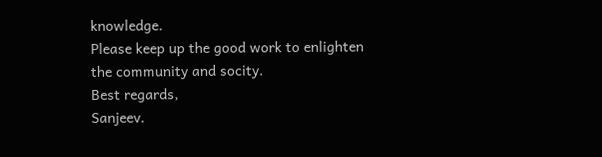knowledge.
Please keep up the good work to enlighten the community and socity.
Best regards,
Sanjeev.